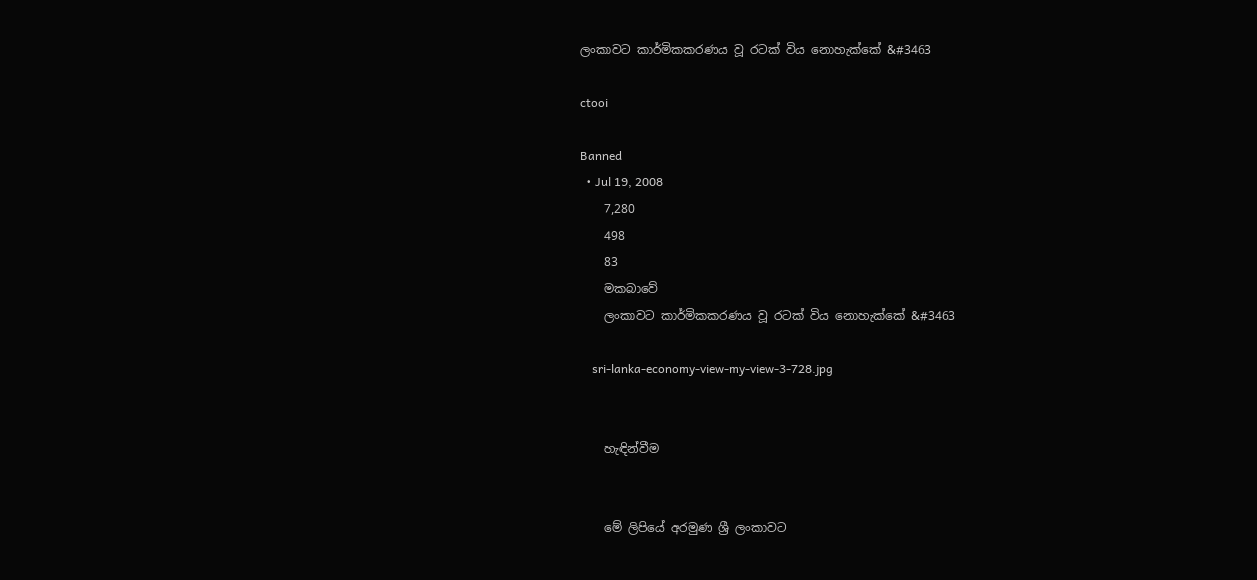ලංකාවට කාර්මිකකරණය වූ රටක් විය නොහැක්කේ &#3463

ctooi

Banned
  • Jul 19, 2008
    7,280
    498
    83
    මකබාවේ
    ලංකාවට කාර්මිකකරණය වූ රටක් විය නොහැක්කේ &#3463

    sri-lanka-economy-view-my-view-3-728.jpg


    හැඳින්වීම


    මේ ලිපියේ අරමුණ ශ්‍රී ලංකාවට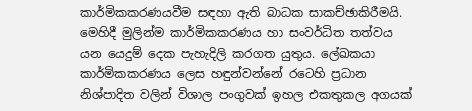කාර්මිකකරණයවීම සඳහා ඇති බාධක සාකච්ඡාකිරීමයි. මෙහිදී මුලින්ම කාර්මිකකරණය හා සංවර්ධිත තත්වය යන යෙදුම් දෙක පැහැදිලි කරගත යුතුය. ලේඛකයා කාර්මිකකරණය ලෙස හඳුන්වන්නේ රටෙහි ප්‍රධාන නිශ්පාදිත වලින් විශාල පංගුවක් ඉහල එකතුකල අගයක්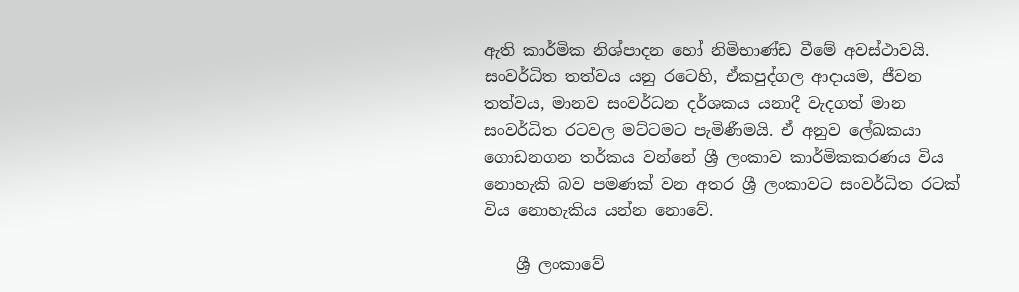ඇති කාර්මික නිශ්පාදන හෝ නිමිභාණ්ඩ වීමේ අවස්ථාවයි. සංවර්ධිත තත්වය යනු රටෙහි, ඒකපුද්ගල ආදායම, ජීවන තත්වය, මානව සංවර්ධන දර්ශකය යනාදී වැදගත් මාන සංවර්ධිත රටවල මට්ටමට පැමිණීමයි. ඒ අනුව ලේඛකයා ගොඩනගන තර්කය වන්නේ ශ්‍රී ලංකාව කාර්මිකකරණය විය නොහැකි බව පමණක් වන අතර ශ්‍රී ලංකාවට සංවර්ධිත රටක් විය නොහැකිය යන්න නොවේ.

    ශ්‍රී ලංකාවේ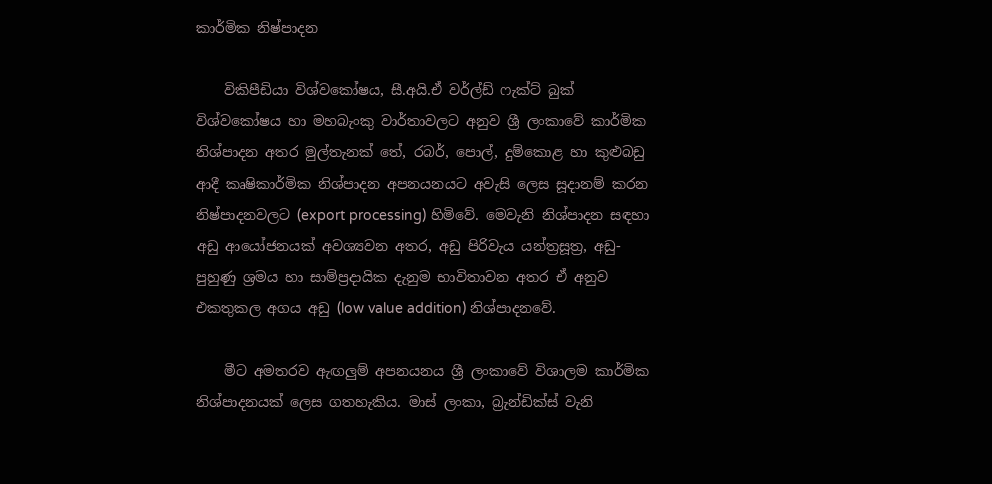කාර්මික නිෂ්පාදන

    විකිපීඩියා විශ්වකෝෂය, සී.අයි.ඒ වර්ල්ඩ් ෆැක්ට් බුක් විශ්වකෝෂය හා මහබැංකු වාර්තාවලට අනුව ශ්‍රී ලංකාවේ කාර්මික නිශ්පාදන අතර මුල්තැනක් තේ, රබර්, පොල්, දුම්කොළ හා කුළුබඩු ආදී කෘෂිකාර්මික නිශ්පාදන අපනයනයට අවැසි ලෙස සූදානම් කරන නිෂ්පාදනවලට (export processing) හිමිවේ. මෙවැනි නිශ්පාදන සඳහා අඩු ආයෝජනයක් අවශ්‍යවන අතර, අඩු පිරිවැය යන්ත්‍රසූත්‍ර, අඩු-පුහුණු ශ්‍රමය හා සාම්ප්‍රදායික දැනුම භාවිතාවන අතර ඒ අනුව එකතුකල අගය අඩු (low value addition) නිශ්පාදනවේ.

    මීට අමතරව ඇඟලුම් අපනයනය ශ්‍රී ලංකාවේ විශාලම කාර්මික නිශ්පාදනයක් ලෙස ගතහැකිය. මාස් ලංකා, බ්‍රැන්ඩික්ස් වැනි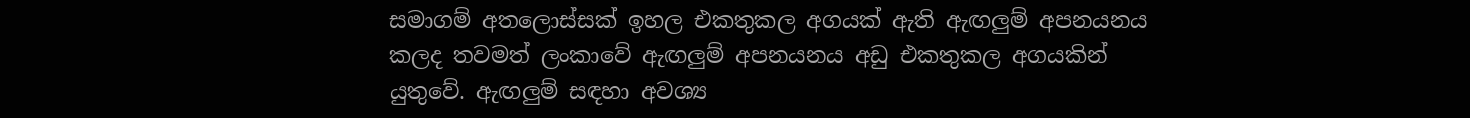සමාගම් අතලොස්සක් ඉහල එකතුකල අගයක් ඇති ඇඟලුම් අපනයනය කලද තවමත් ලංකාවේ ඇඟලුම් අපනයනය අඩු එකතුකල අගයකින් යුතුවේ. ඇඟලුම් සඳහා අවශ්‍ය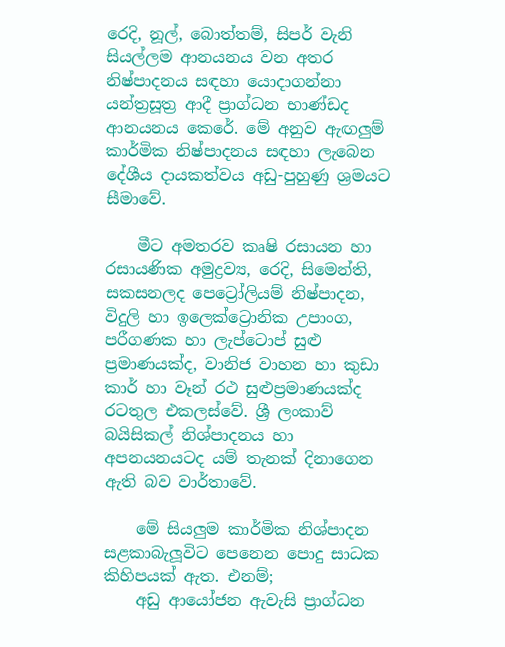රෙදි, නූල්, බොත්තම්, සිපර් වැනි සියල්ලම ආනයනය වන අතර නිෂ්පාදනය සඳහා යොදාගන්නා යන්ත්‍රසූත්‍ර ආදී ප්‍රාග්ධන භාණ්ඩද ආනයනය කෙරේ. මේ අනුව ඇඟලුම් කාර්මික නිෂ්පාදනය සඳහා ලැබෙන දේශීය දායකත්වය අඩු-පුහුණු ශ්‍රමයට සීමාවේ.

    මීට අමතරව කෘෂි රසායන හා රසායණික අමුද්‍රව්‍ය, රෙදි, සිමෙන්ති, සකසනලද පෙට්‍රෝලියම් නිෂ්පාදන, විදුලි හා ඉලෙක්ට්‍රොනික උපාංග, පරීගණක හා ලැප්ටොප් සුළු ප්‍රමාණයක්ද, වානිජ වාහන හා කුඩා කාර් හා වෑන් රථ සුළුප්‍රමාණයක්ද රටතුල එකලස්වේ. ශ්‍රී ලංකාව් බයිසිකල් නිශ්පාදනය හා අපනයනයටද යම් තැනක් දිනාගෙන ඇති බව වාර්තාවේ.

    මේ සියලුම කාර්මික නිශ්පාදන සළකාබැලූවිට පෙනෙන පොදු සාධක කිහිපයක් ඇත. එනම්;
    අඩු ආයෝජන ඇවැසි ප්‍රාග්ධන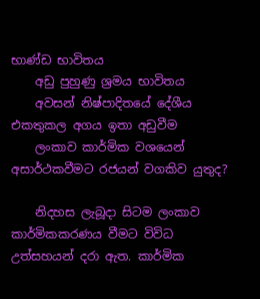භාණ්ඩ භාවිතය
    අඩු පුහුණු ශ්‍රමය භාවිතය
    අවසන් නිෂ්පාදිතයේ දේශීය එකතුකල අගය ඉතා අඩුවීම
    ලංකාව කාර්මික වශයෙන් අසාර්ථකවීමට රජයන් වගකිව යුතුද?

    නිදහස ලැබූදා සිටම ලංකාව කාර්මිකකරණය වීමට විවිධ උත්සහයන් දරා ඇත. කාර්මික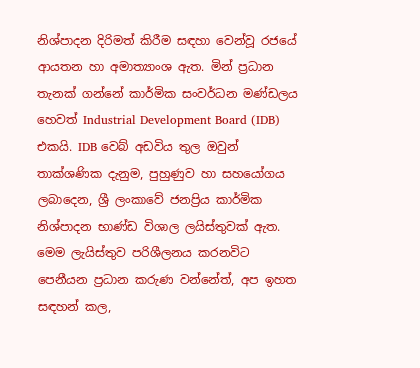නිශ්පාදන දිරිමත් කිරීම සඳහා වෙන්වූ රජයේ ආයතන හා අමාත්‍යාංශ ඇත. මින් ප්‍රධාන තැනක් ගන්නේ කාර්මික සංවර්ධන මණ්ඩලය හෙවත් Industrial Development Board (IDB) එකයි. IDB වෙබ් අඩවිය තුල ඔවුන් තාක්ශණික දැනුම, පුහුණුව හා සහයෝගය ලබාදෙන, ශ්‍රී ලංකාවේ ජනප්‍රිය කාර්මික නිශ්පාදන භාණ්ඩ විශාල ලයිස්තුවක් ඇත. මෙම ලැයිස්තුව පරිශීලනය කරනවිට පෙනීයන ප්‍රධාන කරුණ වන්නේත්, අප ඉහත සඳහන් කල,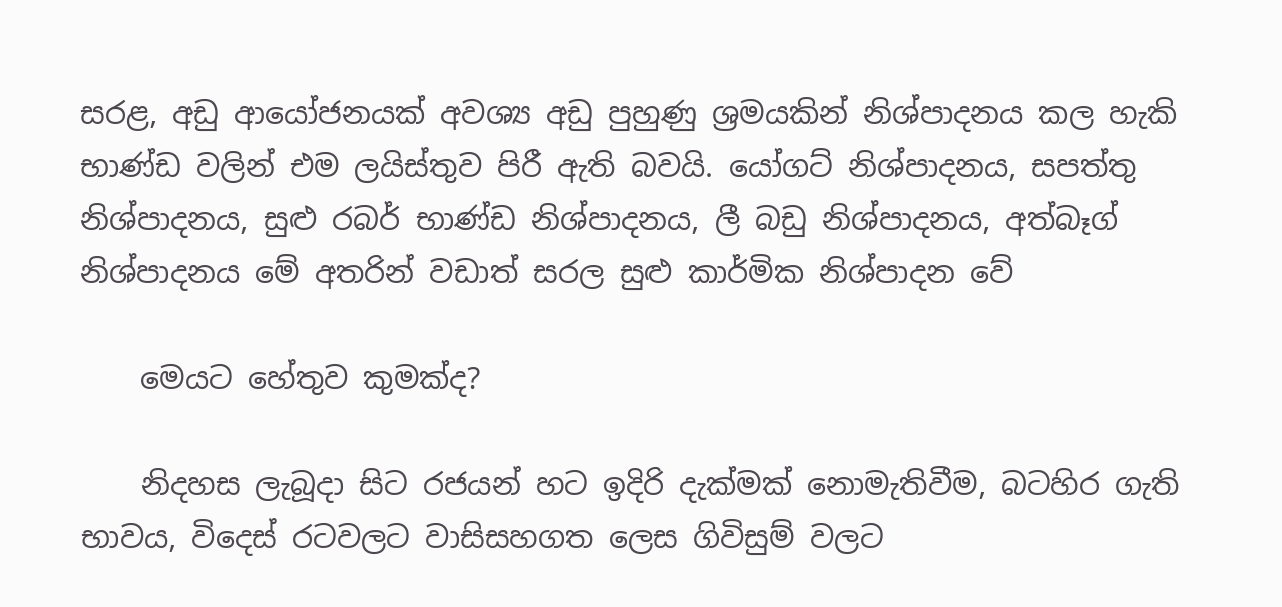සරළ, අඩු ආයෝජනයක් අවශ්‍ය අඩු පුහුණු ශ්‍රමයකින් නිශ්පාදනය කල හැකි භාණ්ඩ වලින් එම ලයිස්තුව පිරී ඇති බවයි. යෝගට් නිශ්පාදනය, සපත්තු නිශ්පාදනය, සුළු රබර් භාණ්ඩ නිශ්පාදනය, ලී බඩු නිශ්පාදනය, අත්බෑග් නිශ්පාදනය මේ අතරින් වඩාත් සරල සුළු කාර්මික නිශ්පාදන වේ

    මෙයට හේතුව කුමක්ද?

    නිදහස ලැබූදා සිට රජයන් හට ඉදිරි දැක්මක් නොමැතිවීම, බටහිර ගැති භාවය, විදෙස් රටවලට වාසිසහගත ලෙස ගිවිසුම් වලට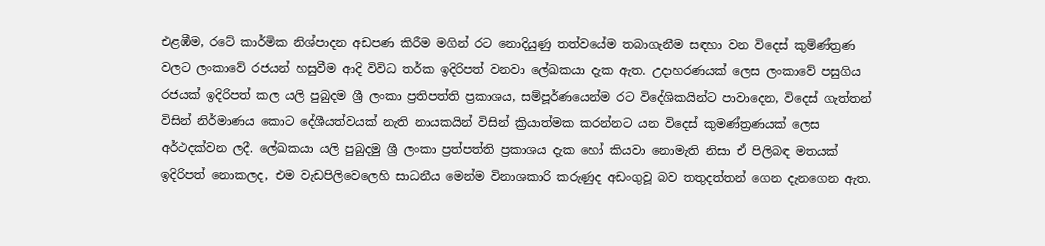එළඹීම, රටේ කාර්මික නිශ්පාදන අඩපණ කිරීම මගින් රට නොදියුණු තත්වයේම තබාගැනීම සඳහා වන විදෙස් කුම්ණ්ත්‍රණ වලට ලංකාවේ රජයන් හසුවීම ආදි විවිධ තර්ක ඉදිරිපත් වනවා ලේඛකයා දැක ඇත. උදාහරණයක් ලෙස ලංකාවේ පසුගිය රජයක් ඉදිරිපත් කල යලි පුබුදම ශ්‍රී ලංකා ප්‍රතිපත්ති ප්‍රකාශය, සම්පූර්ණයෙන්ම රට විදේශිකයින්ට පාවාදෙන, විදෙස් ගැත්තන් විසින් නිර්මාණය කොට දේශීයත්වයක් නැති නායකයින් විසින් ක්‍රියාත්මක කරන්නට යන විදෙස් කුමණ්ත්‍රණයක් ලෙස අර්ථදක්වන ලදී. ලේඛකයා යලි පුබුදමු ශ්‍රී ලංකා ප්‍රත්පත්ති ප්‍රකාශය දැක හෝ කියවා නොමැති නිසා ඒ පිලිබඳ මතයක් ඉදිරිපත් නොකලද, එම වැඩපිලිවෙලෙහි සාධනීය මෙන්ම විනාශකාරි කරුණුද අඩංගුවූ බව තතුදත්තන් ගෙන දැනගෙන ඇත.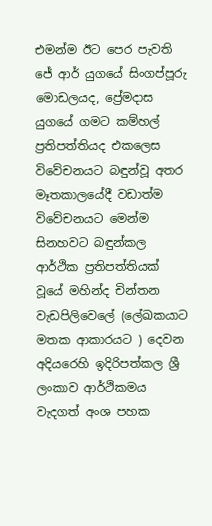එමන්ම ඊට පෙර පැවති ජේ ආර් යුගයේ සිංගප්පූරු මොඩලයද, ප්‍රේමදාස යුගයේ ගමට කම්හල් ප්‍රතිපත්තියද එකලෙස විවේචනයට බඳුන්වූ අතර මෑතකාලයේදී වඩාත්ම විවේචනයට මෙන්ම සිනහවට බඳුන්කල ආර්ථික ප්‍රතිපත්තියක් වූයේ මහින්ද චින්තන වැඩපිලිවෙලේ (ලේඛකයාට මතක ආකාරයට ) දෙවන අදියරෙහි ඉදිරිපත්කල ශ්‍රී ලංකාව ආර්ථිකමය වැදගත් අංශ පහක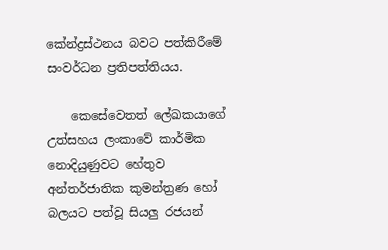කේන්ද්‍රස්ථනය බවට පත්කිරීමේ සංවර්ධන ප්‍රතිපත්තියය.

    කෙසේවෙතත් ලේඛකයාගේ උත්සහය ලංකාවේ කාර්මික නොදියුණුවට හේතුව අන්තර්ජාතික කුමන්ත්‍රණ හෝ බලයට පත්වූ සියලු රජයන්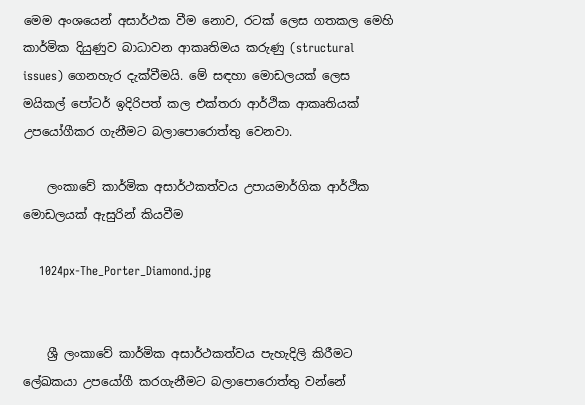මෙම අංශයෙන් අසාර්ථක වීම නොව, රටක් ලෙස ගතකල මෙහි කාර්මික දියුණුව බාධාවන ආකෘතිමය කරුණු (structural issues) ගෙනහැර දැක්වීමයි. මේ සඳහා මොඩලයක් ලෙස මයිකල් පෝටර් ඉදිරිපත් කල එක්තරා ආර්ථික ආකෘතියක් උපයෝගීකර ගැනීමට බලාපොරොත්තු වෙනවා.

    ලංකාවේ කාර්මික අසාර්ථකත්වය උපායමාර්ගික ආර්ථික මොඩලයක් ඇසුරින් කියවීම

    1024px-The_Porter_Diamond.jpg


    ශ්‍රී ලංකාවේ කාර්මික අසාර්ථකත්වය පැහැදිලි කිරීමට ලේඛකයා උපයෝගී කරගැනීමට බලාපොරොත්තු වන්නේ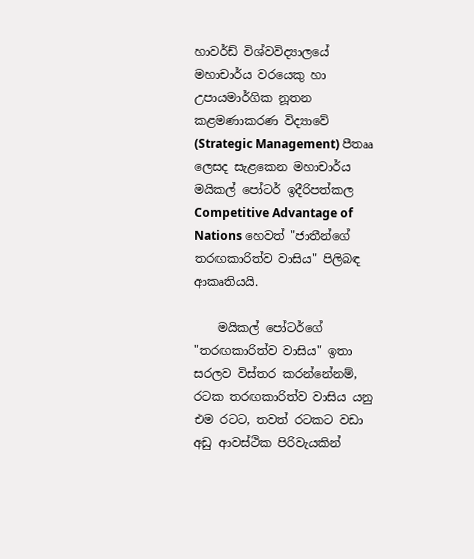හාවර්ඩ් විශ්වවිද්‍යාලයේ මහාචාර්ය වරයෙකු හා උපායමාර්ගික නූතන කළමණාකරණ විද්‍යාවේ (Strategic Management) පීතෲ ලෙසද සැළකෙන මහාචාර්ය මයිකල් පෝටර් ඉදීරිපත්කල Competitive Advantage of Nations හෙවත් "ජාතීන්ගේ තරඟකාරිත්ව වාසිය" පිලිබඳ ආකෘතියයි.

    මයිකල් පෝටර්ගේ "තරඟකාරිත්ව වාසිය" ඉතා සරලව විස්තර කරන්නේනම්, රටක තරඟකාරිත්ව වාසිය යනු එම රටට, තවත් රටකට වඩා අඩු ආවස්ථික පිරිවැයකින්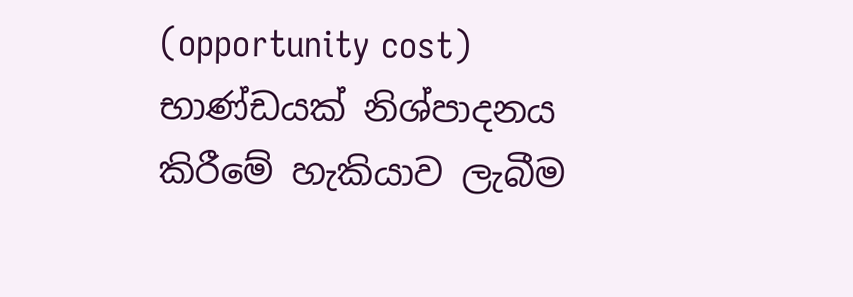(opportunity cost) භාණ්ඩයක් නිශ්පාදනය කිරීමේ හැකියාව ලැබීම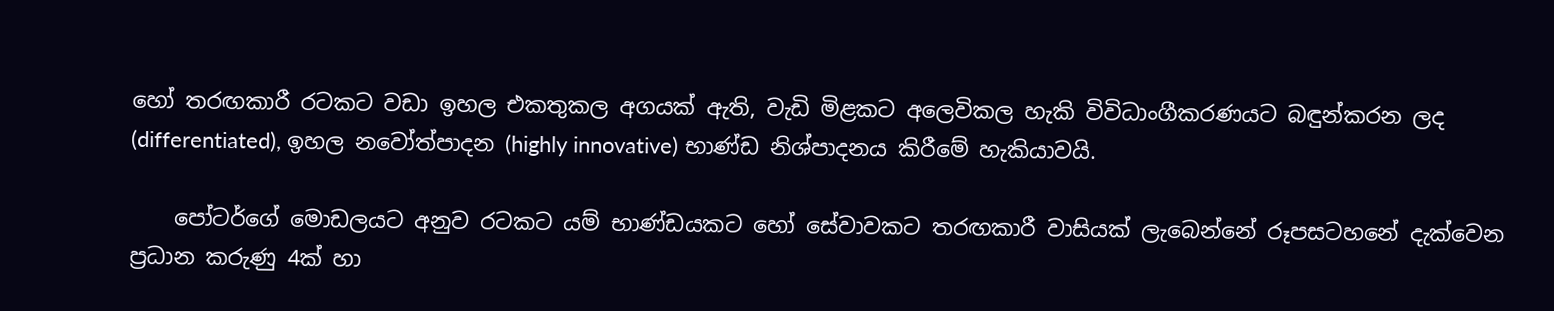හෝ තරඟකාරී රටකට වඩා ඉහල එකතුකල අගයක් ඇති, වැඩි මිළකට අලෙවිකල හැකි විවිධාංගීකරණයට බඳුන්කරන ලද (differentiated), ඉහල නවෝත්පාදන (highly innovative) භාණ්ඩ නිශ්පාදනය කිරීමේ හැකියාවයි.

    පෝටර්ගේ මොඩලයට අනුව රටකට යම් භාණ්ඩයකට හෝ සේවාවකට තරඟකාරී වාසියක් ලැබෙන්නේ රූපසටහනේ දැක්වෙන ප්‍රධාන කරුණු 4ක් හා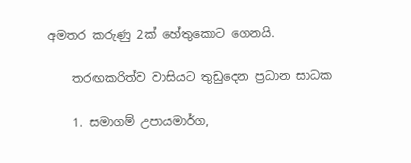අමතර කරුණු 2ක් හේතුකොට ගෙනයි.

    තරඟකරිත්ව වාසියට තුඩුදෙන ප්‍රධාන සාධක

    1. සමාගම් උපායමාර්ග,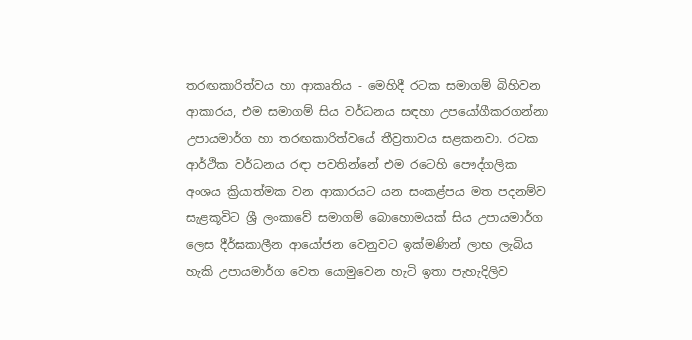තරඟකාරිත්වය හා ආකෘතිය - මෙහිදී රටක සමාගම් බිහිවන ආකාරය, එම සමාගම් සිය වර්ධනය සඳහා උපයෝගීකරගන්නා උපායමාර්ග හා තරඟකාරිත්වයේ තීව්‍රතාවය සළකනවා. රටක ආර්ථික වර්ධනය රඳා පවතින්නේ එම රටෙහි පෞද්ගලික අංශය ක්‍රියාත්මක වන ආකාරයට යන සංකළ්පය මත පදනම්ව සැළකූවිට ශ්‍රී ලංකාවේ සමාගම් බොහොමයක් සිය උපායමාර්ග ලෙස දීර්ඝකාලීන ආයෝජන වෙනුවට ඉක්මණින් ලාභ ලැබිය හැකි උපායමාර්ග වෙත යොමුවෙන හැටි ඉතා පැහැදිලිව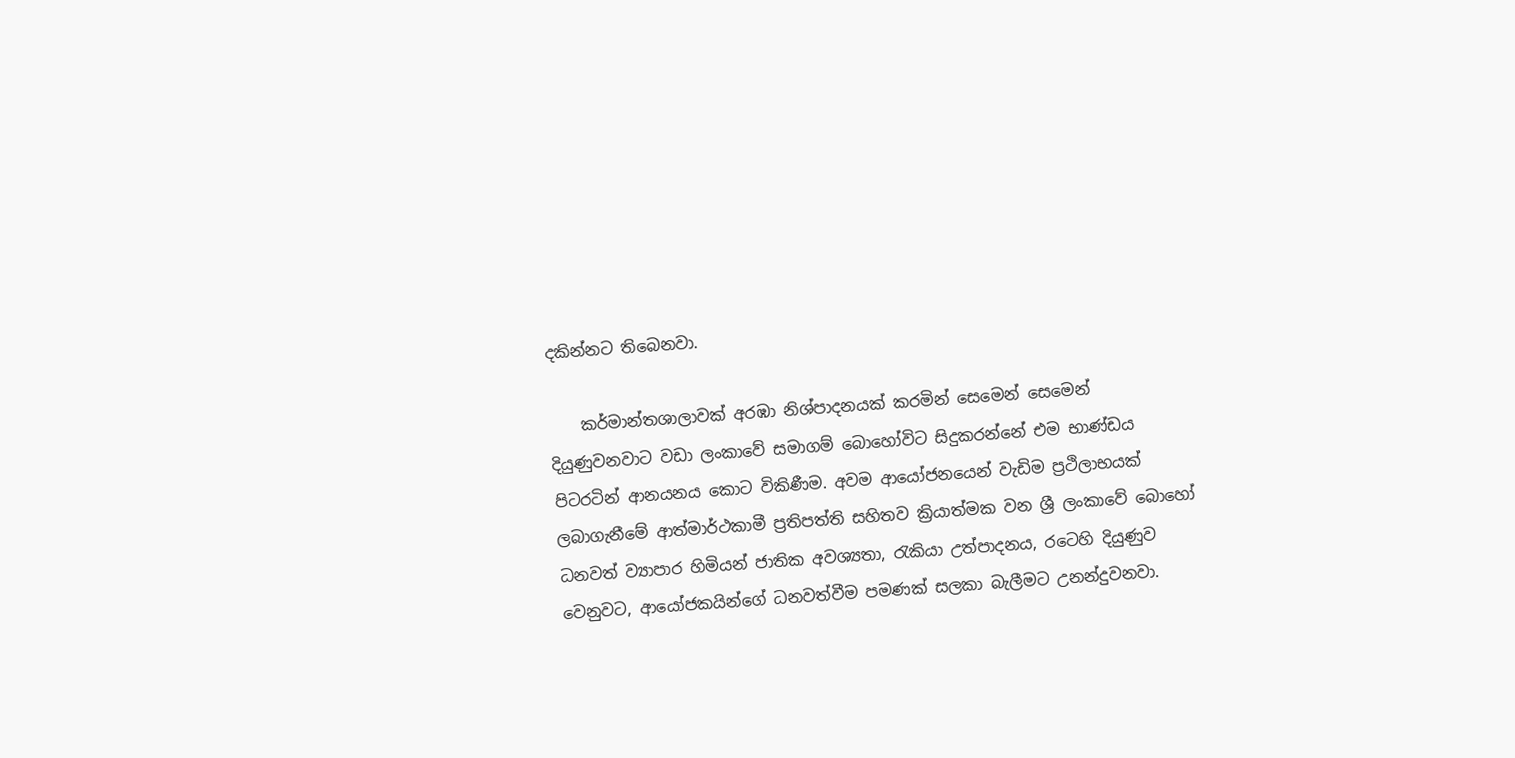දකින්නට තිබෙනවා.

    කර්මාන්තශාලාවක් අරඹා නිශ්පාදනයක් කරමින් සෙමෙන් සෙමෙන් දියුණුවනවාට වඩා ලංකාවේ සමාගම් බොහෝවිට සිදුකරන්නේ එම භාණ්ඩය පිටරටින් ආනයනය කොට විකිණීම. අවම ආයෝජනයෙන් වැඩිම ප්‍රථිලාභයක් ලබාගැනීමේ ආත්මාර්ථකාමී ප්‍රතිපත්ති සහිතව ක්‍රියාත්මක වන ශ්‍රී ලංකාවේ බොහෝ ධනවත් ව්‍යාපාර හිමියන් ජාතික අවශ්‍යතා, රැකියා උත්පාදනය, රටෙහි දියුණුව වෙනුවට, ආයෝජකයින්ගේ ධනවත්වීම පමණක් සලකා බැලීමට උනන්දුවනවා.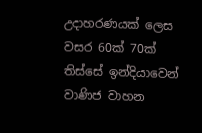උදාහරණයක් ලෙස වසර 60ක් 70ක් තිස්සේ ඉන්දියාවෙන් වාණිජ වාහන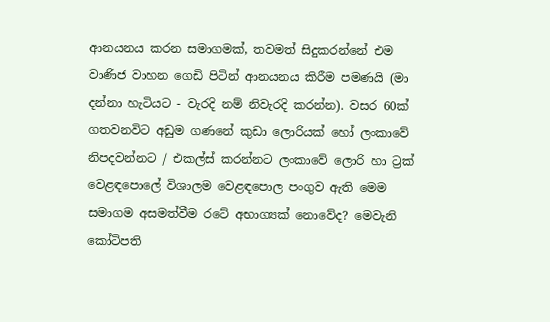ආනයනය කරන සමාගමක්, තවමත් සිදුකරන්නේ එම වාණිජ වාහන ගෙඩි පිටින් ආනයනය කිරීම පමණයි (මා දන්නා හැටියට - වැරදි නම් නිවැරදි කරන්න). වසර 60ක් ගතවනවිට අඩුම ගණනේ කුඩා ලොරියක් හෝ ලංකාවේ නිපදවන්නට / එකල්ස් කරන්නට ලංකාවේ ලොරි හා ට්‍රක් වෙළඳපොලේ විශාලම වෙළඳපොල පංගුව ඇති මෙම සමාගම අසමත්වීම රටේ අභාග්‍යක් නොවේද? මෙවැනි කෝටිපති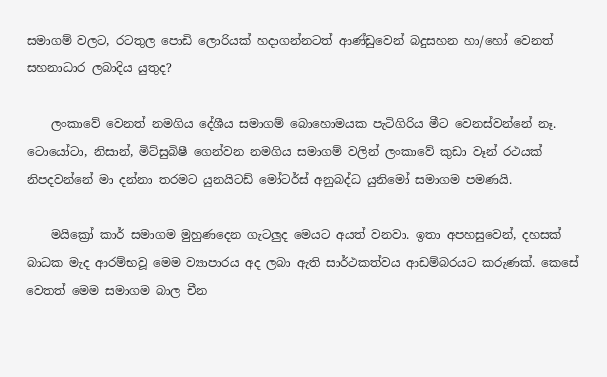සමාගම් වලට, රටතුල පොඩි ලොරියක් හදාගන්නටත් ආණ්ඩුවෙන් බදුසහන හා/හෝ වෙනත් සහනාධාර ලබාදිය යුතුද?

    ලංකාවේ වෙනත් නමගිය දේශීය සමාගම් බොහොමයක පැටිගිරිය මීට වෙනස්වන්නේ නෑ. ටොයෝටා, නිසාන්, මිට්සුබිෂී ගෙන්වන නමගිය සමාගම් වලින් ලංකාවේ කුඩා වෑන් රථයක් නිපදවන්නේ මා දන්නා තරමට යුනයිටඩ් මෝටර්ස් අනුබද්ධ යුනිමෝ සමාගම පමණයි.

    මයික්‍රෝ කාර් සමාගම මුහුණදෙන ගැටලුද මෙයට අයත් වනවා. ඉතා අපහසුවෙන්, දහසක් බාධක මැද ආරම්භවූ මෙම ව්‍යාපාරය අද ලබා ඇති සාර්ථකත්වය ආඩම්බරයට කරුණක්. කෙසේ වෙතත් මෙම සමාගම බාල චීන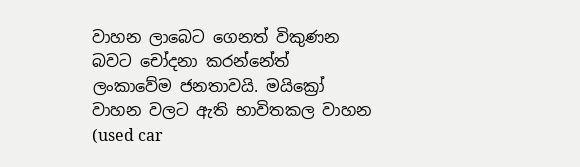වාහන ලාබෙට ගෙනත් විකුණන බවට චෝදනා කරන්නේත් ලංකාවේම ජනතාවයි. මයික්‍රෝ වාහන වලට ඇති භාවිතකල වාහන (used car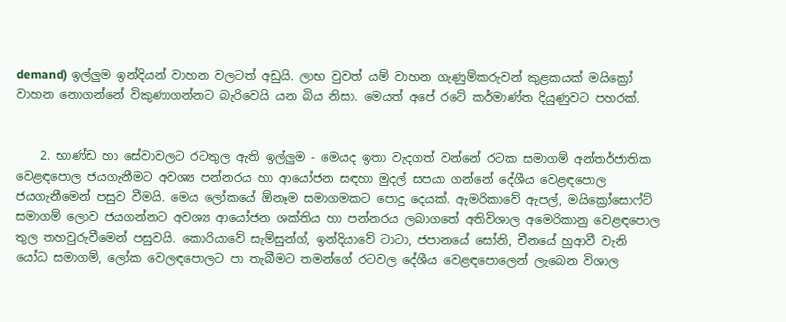demand) ඉල්ලුම ඉන්දියන් වාහන වලටත් අඩුයි. ලාභ වුවත් යම් වාහන ගැණුම්කරුවන් කුළකයක් මයික්‍රෝ වාහන නොගන්නේ විකුණාගන්නට බැරිවෙයි යන බිය නිසා. මෙයත් අපේ රටේ කර්මාණ්ත දියුණුවට පහරක්.


    2. භාණ්ඩ හා සේවාවලට රටතුල ඇති ඉල්ලුම - මෙයද ඉතා වැදගත් වන්නේ රටක සමාගම් අන්තර්ජාතික වෙළඳපොල ජයගැනීමට අවශ්‍ය පන්නරය හා ආයෝජන සඳහා මුදල් සපයා ගන්නේ දේශීය වෙළඳපොල ජයගැනීමෙන් පසුව වීමයි. මෙය ලෝකයේ ඕනෑම සමාගමකට පොදු දෙයක්. ඇමරිකාවේ ඇපල්, මයික්‍රෝසොෆ්ට් සමාගම් ලොව ජයගන්නට අවශ්‍ය ආයෝජන ශක්තිය හා පන්නරය ලබාගතේ අතිවිශාල අමෙරිකානු වෙළඳපොල තුල තහවුරුවීමෙන් පසුවයි. කොරියාවේ සැම්සුන්ග්, ඉන්දියාවේ ටාටා, ජපානයේ සෝනි, චීනයේ හුආවී වැනි යෝධ සමාගම්, ලෝක වෙලඳපොලට පා තැබීමට තමන්ගේ රටවල දේශීය වෙළඳපොලෙන් ලැබෙන විශාල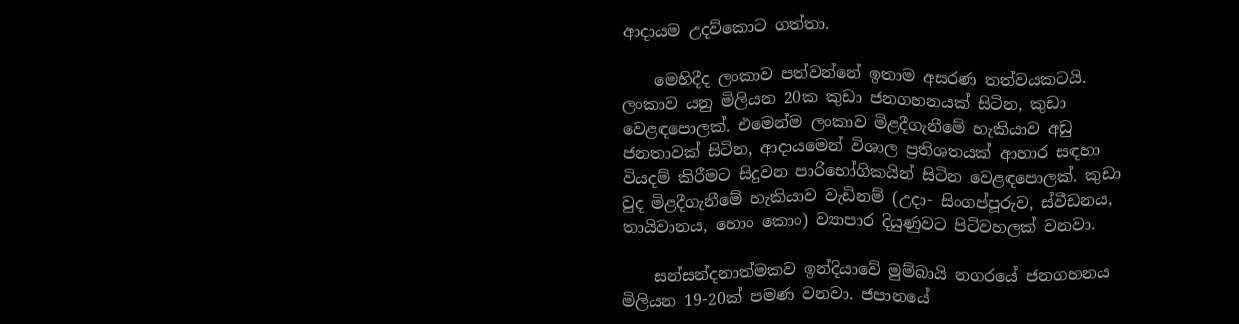ආදායම උදව්කොට ගත්තා.

    මෙහිදීද ලංකාව පත්වන්නේ ඉතාම අසරණ තත්වයකටයි. ලංකාව යනු මිලියන 20ක කුඩා ජනගහනයක් සිටින, කුඩා වෙළඳපොලක්. එමෙන්ම ලංකාව මිළදීගැනීමේ හැකියාව අඩු ජනතාවක් සිටින, ආදායමෙන් විශාල ප්‍රතිශතයක් ආහාර සඳහා වියදම් කිරීමට සිදුවන පාරිභෝගිකයින් සිටින වෙළඳපොලක්. කුඩා වුද මිළදීගැනීමේ හැකියාව වැඩිනම් (උදා- සිංගප්පූරුව, ස්වීඩනය, තායිවානය, හොං කොං) ව්‍යාපාර දියුණුවට පිටිවහලක් වනවා.

    සන්සන්දනාත්මකව ඉන්දියාවේ මුම්බායි නගරයේ ජනගහනය මිලියන 19-20ක් පමණ වනවා. ජපානයේ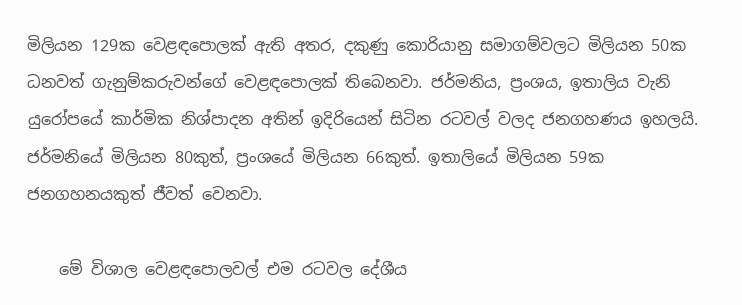මිලියන 129ක වෙළඳපොලක් ඇති අතර, දකුණු කොරියානු සමාගම්වලට මිලියන 50ක ධනවත් ගැනුම්කරුවන්ගේ වෙළඳපොලක් තිබෙනවා. ජර්මනිය, ප්‍රංශය, ඉතාලිය වැනි යුරෝපයේ කාර්මික නිශ්පාදන අතින් ඉදිරියෙන් සිටින රටවල් වලද ජනගහණය ඉහලයි. ජර්මනියේ මිලියන 80කුත්, ප්‍රංශයේ මිලියන 66කුත්. ඉතාලියේ මිලියන 59ක ජනගහනයකුත් ජීවත් වෙනවා.

    මේ විශාල වෙළඳපොලවල් එම රටවල දේශීය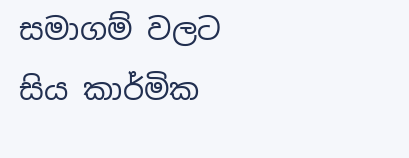සමාගම් වලට සිය කාර්මික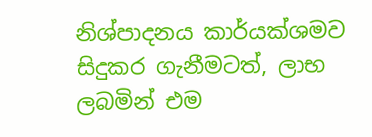නිශ්පාදනය කාර්යක්ශමව සිදුකර ගැනීමටත්, ලාභ ලබමින් එම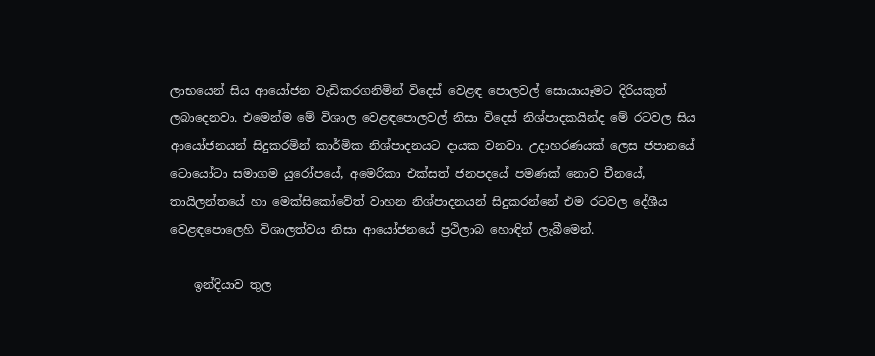ලාභයෙන් සිය ආයෝජන වැඩිකරගනිමින් විදෙස් වෙළඳ පොලවල් සොයායෑමට දිරියකුත් ලබාදෙනවා. එමෙන්ම මේ විශාල වෙළඳපොලවල් නිසා විදෙස් නිශ්පාදකයින්ද මේ රටවල සිය ආයෝජනයන් සිදුකරමින් කාර්මික නිශ්පාදනයට දායක වනවා. උදාහරණයක් ලෙස ජපානයේ ටොයෝටා සමාගම යුරෝපයේ, අමෙරිකා එක්සත් ජනපදයේ පමණක් නොව චීනයේ, තායිලන්තයේ හා මෙක්සිකෝවේත් වාහන නිශ්පාදනයන් සිදුකරන්නේ එම රටවල දේශීය වෙළඳපොලෙහි විශාලත්වය නිසා ආයෝජනයේ ප්‍රථිලාබ හොඳින් ලැබීමෙන්.

    ඉන්දියාව තුල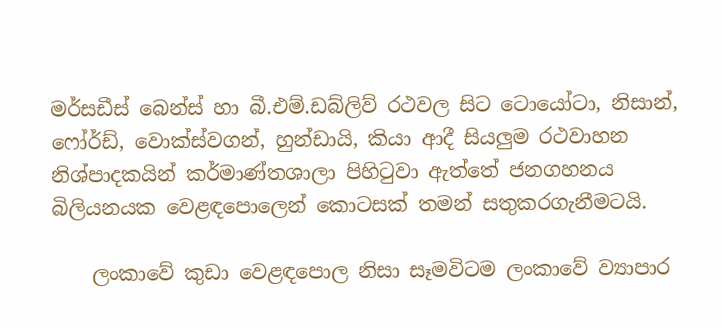මර්සඩීස් බෙන්ස් හා බී.එම්.ඩබ්ලිව් රථවල සිට ටොයෝටා, නිසාන්, ෆෝර්ඩ්, වොක්ස්වගන්, හුන්ඩායි, කියා ආදී සියලුම රථවාහන නිශ්පාදකයින් කර්මාණ්තශාලා පිහිටුවා ඇත්තේ ජනගහනය බිලියනයක වෙළඳපොලෙන් කොටසක් තමන් සතුකරගැනීමටයි.

    ලංකාවේ කුඩා වෙළඳපොල නිසා සෑමවිටම ලංකාවේ ව්‍යාපාර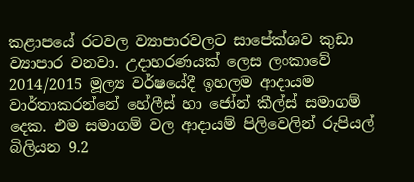කළාපයේ රටවල ව්‍යාපාරවලට සාපේක්ශව කුඩා ව්‍යාපාර වනවා. උදාහරණයක් ලෙස ලංකාවේ 2014/2015 මූල්‍ය වර්ෂයේදී ඉහලම ආදායම වාර්තාකරන්නේ හේලීස් හා ජෝන් කීල්ස් සමාගම් දෙක. එම සමාගම් වල ආදායම් පිලිවෙලින් රුපියල් බිලියන 9.2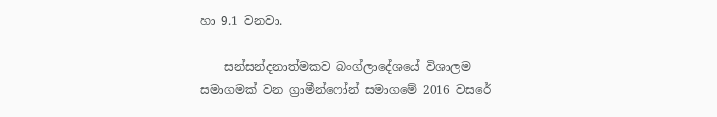හා 9.1 වනවා.

    සන්සන්දනාත්මකව බංග්ලාදේශයේ විශාලම සමාගමක් වන ග්‍රාමීන්ෆෝන් සමාගමේ 2016 වසරේ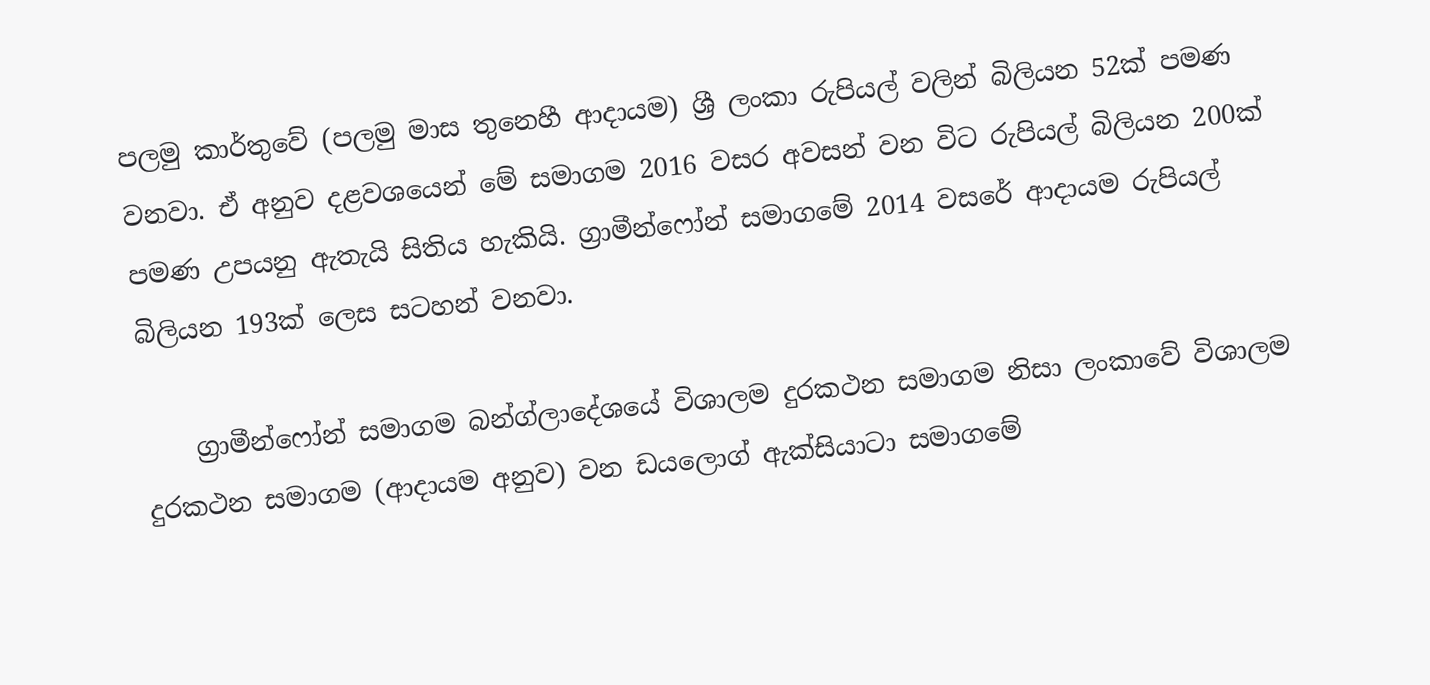පලමු කාර්තුවේ (පලමු මාස තුනෙහී ආදායම) ශ්‍රී ලංකා රුපියල් වලින් බිලියන 52ක් පමණ වනවා. ඒ අනුව දළවශයෙන් මේ සමාගම 2016 වසර අවසන් වන විට රුපියල් බිලියන 200ක් පමණ උපයනු ඇතැයි සිතිය හැකියි. ග්‍රාමීන්ෆෝන් සමාගමේ 2014 වසරේ ආදායම රුපියල් බිලියන 193ක් ලෙස සටහන් වනවා.

    ග්‍රාමීන්ෆෝන් සමාගම බන්ග්ලාදේශයේ විශාලම දුරකථන සමාගම නිසා ලංකාවේ විශාලම දුරකථන සමාගම (ආදායම අනුව) වන ඩයලොග් ඇක්සියාටා සමාගමේ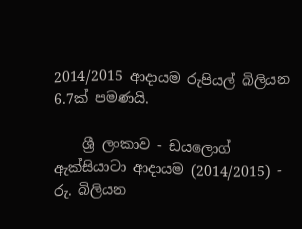2014/2015 ආදායම රුපියල් බිලියන 6.7ක් පමණයි.

    ශ්‍රී ලංකාව - ඩයලොග් ඇක්සියාටා ආදායම (2014/2015) - රු. බිලියන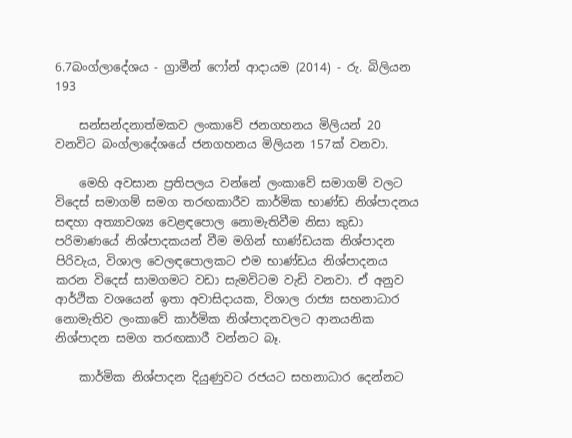6.7බංග්ලාදේශය - ග්‍රාමීන් ෆෝන් ආදායම (2014) - රු. බිලියන 193

    සන්සන්දනාත්මකව ලංකාවේ ජනගහනය මිලියන් 20 වනවිට බංග්ලාදේශයේ ජනගහනය මිලියන 157ක් වනවා.

    මෙහි අවසාන ප්‍රතිපලය වන්නේ ලංකාවේ සමාගම් වලට විදෙස් සමාගම් සමග තරඟකාරීව කාර්මික භාණ්ඩ නිශ්පාදනය සඳහා අත්‍යාවශ්‍ය වෙළඳපොල නොමැතිවීම නිසා කුඩා පරිමාණයේ නිශ්පාදකයන් වීම මගින් භාණ්ඩයක නිශ්පාදන පිරිවැය, විශාල වෙලඳපොලකට එම භාණ්ඩය නිශ්පාදනය කරන විදෙස් සාමගමට වඩා සැමවිටම වැඩි වනවා. ඒ අනුව ආර්ථික වශයෙන් ඉතා අවාසිදායක, විශාල රාජ්‍ය සහනාධාර නොමැතිව ලංකාවේ කාර්මික නිශ්පාදනවලට ආනයනික නිශ්පාදන සමග තරඟකාරී වන්නට බෑ.

    කාර්මික නිශ්පාදන දියුණුවට රජයට සහනාධාර දෙන්නට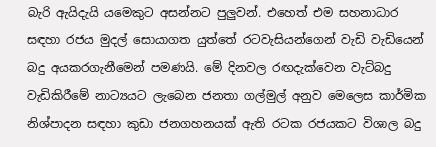බැරි ඇයිදැයි යමෙකුට අසන්නට පුලුවන්. එහෙත් එම සහනාධාර සඳහා රජය මුදල් සොයාගත යුත්තේ රටවැසියන්ගෙන් වැඩි වැඩියෙන් බදු අයකරගැනීමෙන් පමණයි. මේ දිනවල රඟදැක්වෙන වැට්බදු වැඩිකිරීමේ නාට්‍යයට ලැබෙන ජනතා ගල්මුල් අනුව මෙලෙස කාර්මික නිශ්පාදන සඳහා කුඩා ජනගහනයක් ඇති රටක රජයකට විශාල බදු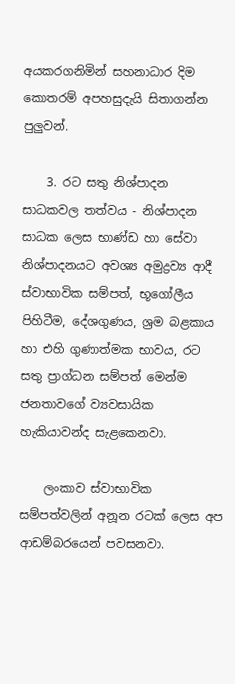අයකරගනිමින් සහනාධාර දිම කොතරම් අපහසුදැයි සිතාගන්න පුලුවන්.

    3. රට සතු නිශ්පාදන සාධකවල තත්වය - නිශ්පාදන සාධක ලෙස භාණ්ඩ හා සේවා නිශ්පාදනයට අවශ්‍ය අමුද්‍රව්‍ය ආදී ස්වාභාවික සම්පත්, භූගෝලීය පිහිටීම, දේශගුණය, ශ්‍රම බළකාය හා එහි ගුණාත්මක භාවය, රට සතු ප්‍රාග්ධන සම්පත් මෙන්ම ජනතාවගේ ව්‍යවසායික හැකියාවන්ද සැළකෙනවා.

    ලංකාව ස්වාභාවික සම්පත්වලින් අනූන රටක් ලෙස අප ආඩම්බරයෙන් පවසනවා.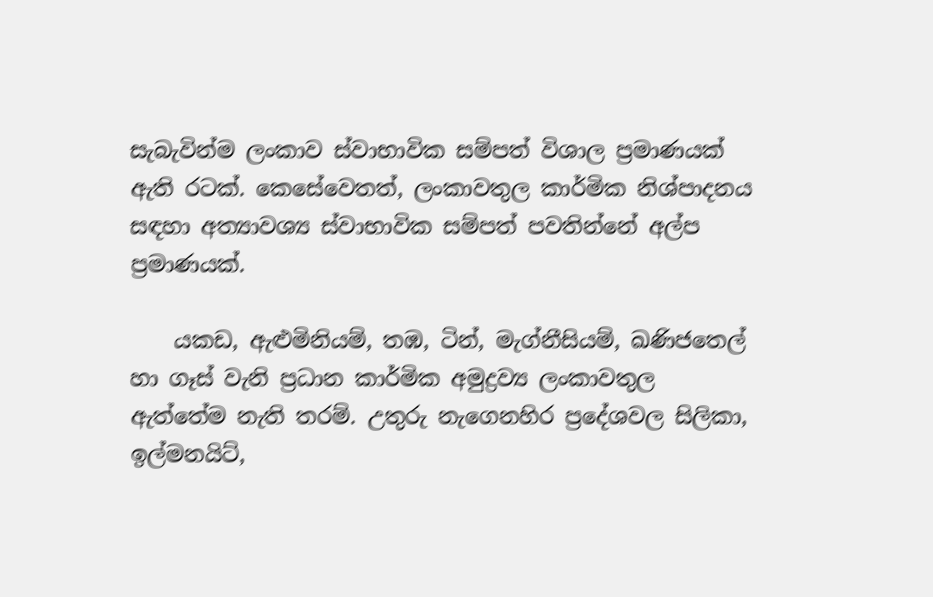සැබැවින්ම ලංකාව ස්වාභාවික සම්පත් විශාල ප්‍රමාණයක් ඇති රටක්. කෙසේවෙතත්, ලංකාවතුල කාර්මික නිශ්පාදනය සඳහා අත්‍යාවශ්‍ය ස්වාභාවික සම්පත් පවතින්නේ අල්ප ප්‍රමාණයක්.

    යකඩ, ඇළුමිනියම්, තඹ, ටින්, මැග්නීසියම්, ඛණිජතෙල් හා ගෑස් වැනි ප්‍රධාන කාර්මික අමුද්‍රව්‍ය ලංකාවතුල ඇත්තේම නැති තරම්. උතුරු නැගෙනහිර ප්‍රදේශවල සිලිකා, ඉල්මනයිට්,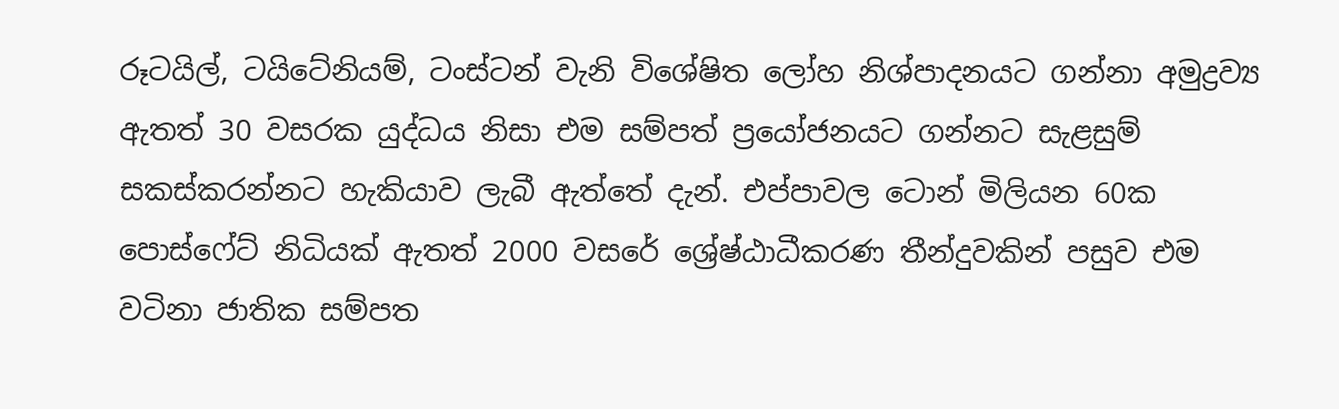රූටයිල්, ටයිටේනියම්, ටංස්ටන් වැනි විශේෂිත ලෝහ නිශ්පාදනයට ගන්නා අමුද්‍රව්‍ය ඇතත් 30 වසරක යුද්ධය නිසා එම සම්පත් ප්‍රයෝජනයට ගන්නට සැළසුම් සකස්කරන්නට හැකියාව ලැබී ඇත්තේ දැන්. එප්පාවල ටොන් මිලියන 60ක පොස්ෆේට් නිධියක් ඇතත් 2000 වසරේ ශ්‍රේෂ්ඨාධීකරණ තීන්දුවකින් පසුව එම වටිනා ජාතික සම්පත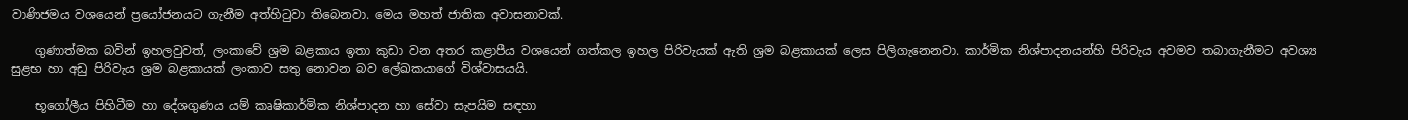වාණිජමය වශයෙන් ප්‍රයෝජනයට ගැනීම අත්හිටුවා තිබෙනවා. මෙය මහත් ජාතික අවාසනාවක්.

    ගුණාත්මක බවින් ඉහලවුවත්, ලංකාවේ ශ්‍රම බළකාය ඉතා කුඩා වන අතර කළාපීය වශයෙන් ගත්කල ඉහල පිරිවැයක් ඇති ශ්‍රම බළකායක් ලෙස පිලිගැනෙනවා. කාර්මික නිශ්පාදනයන්හි පිරිවැය අවමව තබාගැනීමට අවශ්‍ය සුළභ හා අඩු පිරිවැය ශ්‍රම බළකායක් ලංකාව සතු නොවන බව ලේඛකයාගේ විශ්වාසයයි.

    භූගෝලීය පිහිටීම හා දේශගුණය යම් කෘෂිකාර්මික නිශ්පාදන හා සේවා සැපයිම සඳහා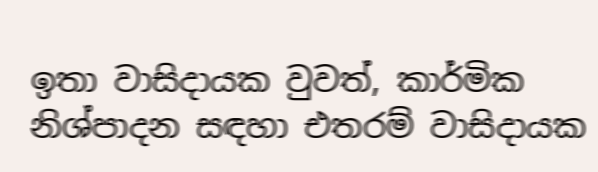ඉතා වාසිදායක වුවත්, කාර්මික නිශ්පාදන සඳහා එතරම් වාසිදායක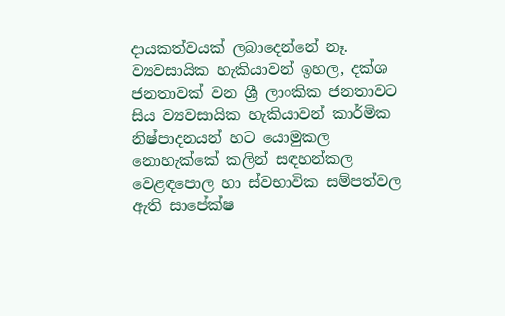දායකත්වයක් ලබාදෙන්නේ නෑ. ව්‍යවසායික හැකියාවන් ඉහල, දක්ශ ජනතාවක් වන ශ්‍රී ලාංකික ජනතාවට සිය ව්‍යවසායික හැකියාවන් කාර්මික නිෂ්පාදනයන් හට යොමුකල නොහැක්කේ කලින් සඳහන්කල වෙළඳපොල හා ස්වභාවික සම්පත්වල ඇති සාපේක්ෂ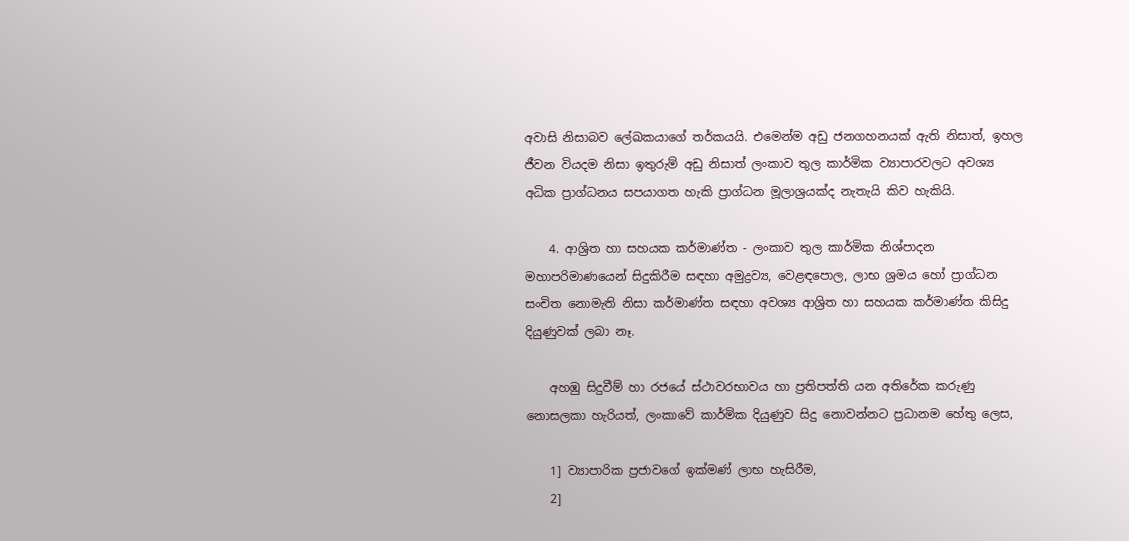අවාසි නිසාබව ලේඛකයාගේ තර්කයයි. එමෙන්ම අඩු ජනගහනයක් ඇති නිසාත්, ඉහල ජීවන වියදම නිසා ඉතුරුම් අඩු නිසාත් ලංකාව තුල කාර්මික ව්‍යාපාරවලට අවශ්‍ය අධික ප්‍රාග්ධනය සපයාගත හැකි ප්‍රාග්ධන මූලාශ්‍රයක්ද නැතැයි කිව හැකියි.

    4. ආශ්‍රිත හා සහයක කර්මාණ්ත - ලංකාව තුල කාර්මික නිශ්පාදන මහාපරිමාණයෙන් සිදුකිරීම සඳහා අමුද්‍රව්‍ය, වෙළඳපොල, ලාභ ශ්‍රමය හෝ ප්‍රාග්ධන සංචිත නොමැති නිසා කර්මාණ්ත සඳහා අවශ්‍ය ආශ්‍රිත හා සහයක කර්මාණ්ත කිසිදු දියුණුවක් ලබා නෑ.

    අහඹු සිදුවීම් හා රජයේ ස්ථාවරභාවය හා ප්‍රතිපත්ති යන අතිරේක කරුණු නොසලකා හැරියත්, ලංකාවේ කාර්මික දියුණුව සිදු නොවන්නට ප්‍රධානම හේතු ලෙස,

    1] ව්‍යාපාරික ප්‍රජාවගේ ඉක්මණ් ලාභ හැසිරීම,
    2]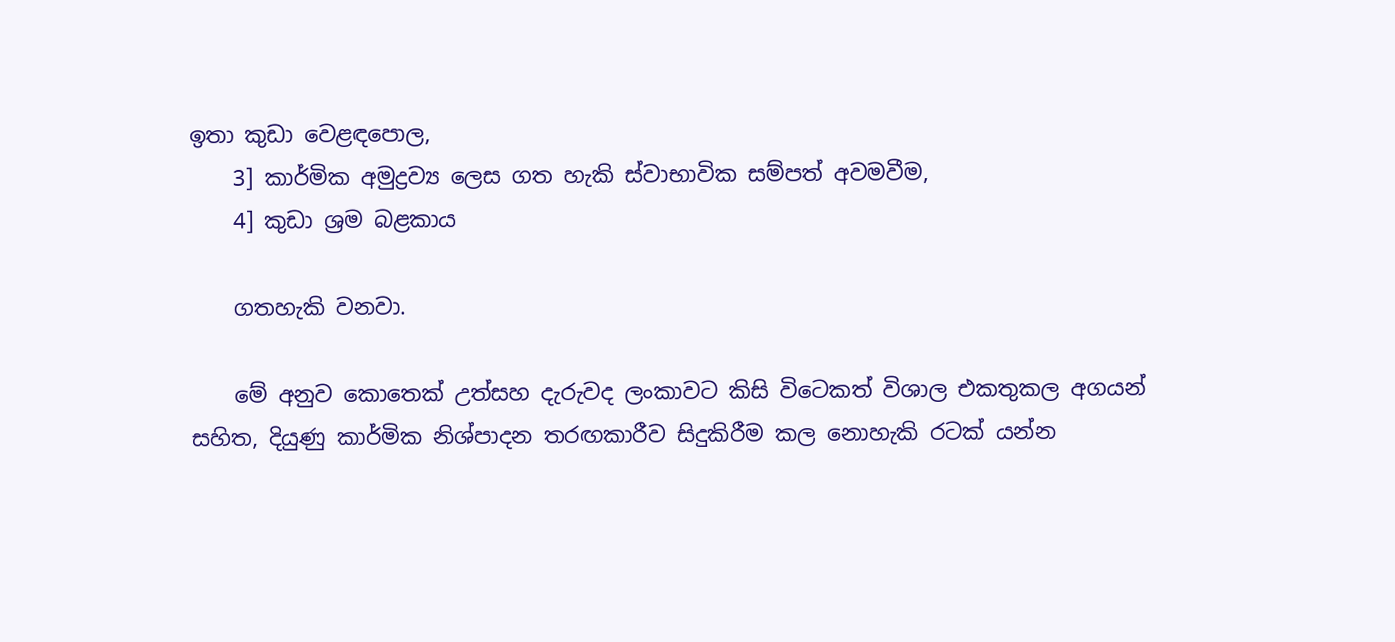ඉතා කුඩා වෙළඳපොල,
    3] කාර්මික අමුද්‍රව්‍ය ලෙස ගත හැකි ස්වාභාවික සම්පත් අවමවීම,
    4] කුඩා ශ්‍රම බළකාය

    ගතහැකි වනවා.

    මේ අනුව කොතෙක් උත්සහ දැරුවද ලංකාවට කිසි විටෙකත් විශාල එකතුකල අගයන් සහිත, දියුණු කාර්මික නිශ්පාදන තරඟකාරීව සිදුකිරීම කල නොහැකි රටක් යන්න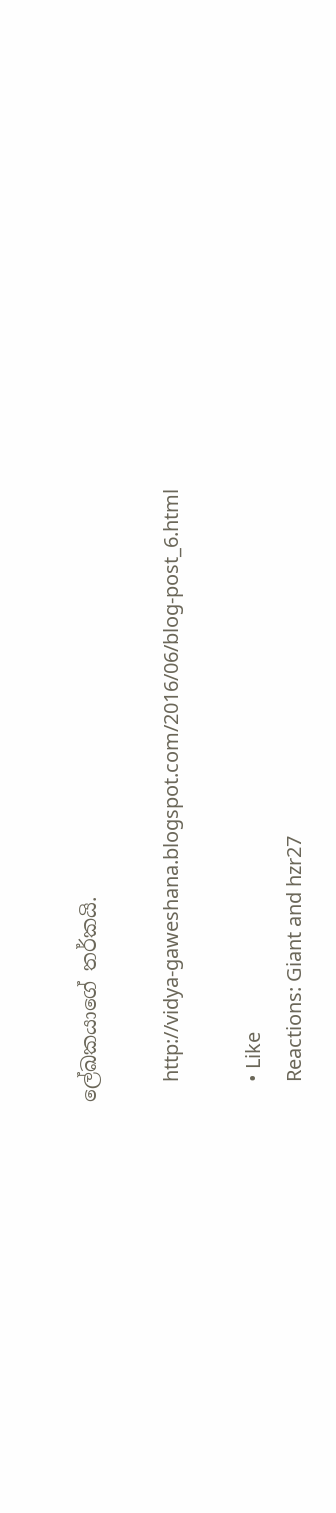ලේඛකයාගේ තර්කයි.

    http://vidya-gaweshana.blogspot.com/2016/06/blog-post_6.html

    • Like
    Reactions: Giant and hzr27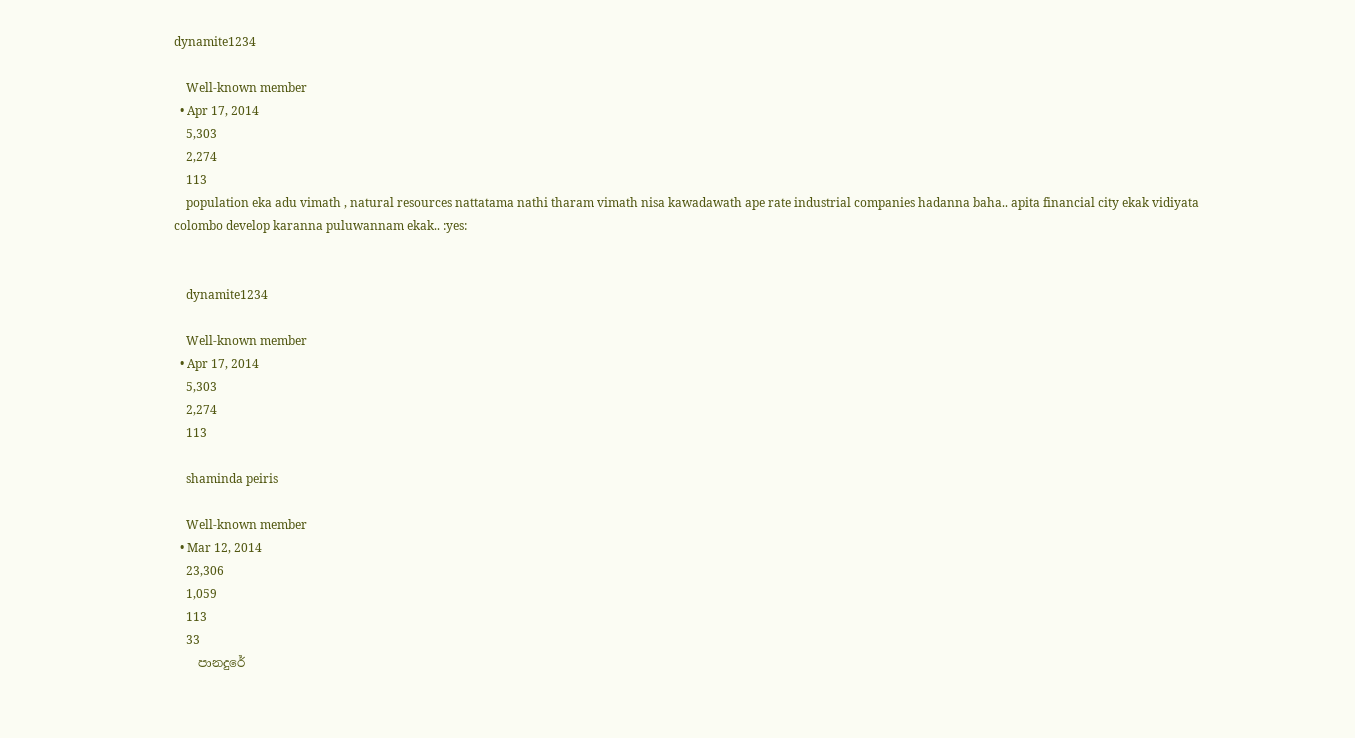dynamite1234

    Well-known member
  • Apr 17, 2014
    5,303
    2,274
    113
    population eka adu vimath , natural resources nattatama nathi tharam vimath nisa kawadawath ape rate industrial companies hadanna baha.. apita financial city ekak vidiyata colombo develop karanna puluwannam ekak.. :yes:


    dynamite1234

    Well-known member
  • Apr 17, 2014
    5,303
    2,274
    113

    shaminda peiris

    Well-known member
  • Mar 12, 2014
    23,306
    1,059
    113
    33
    පානදුරේ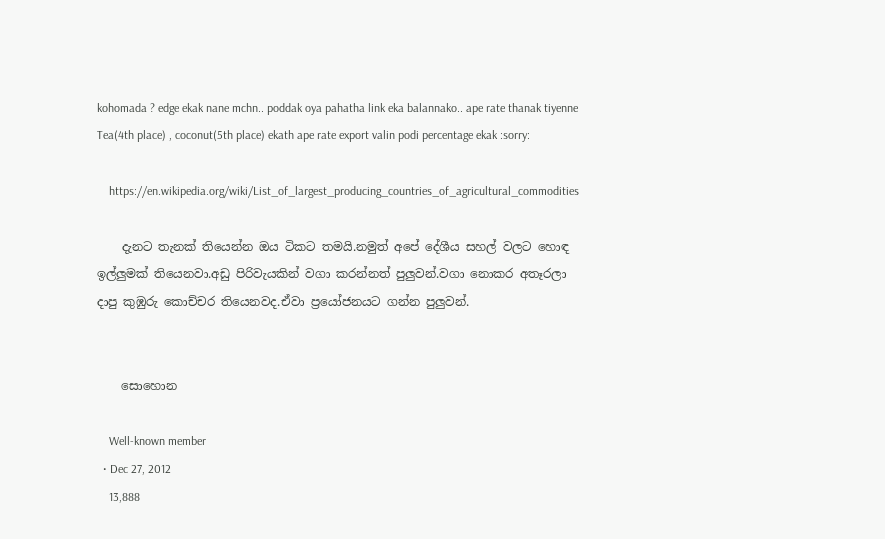kohomada ? edge ekak nane mchn.. poddak oya pahatha link eka balannako.. ape rate thanak tiyenne Tea(4th place) , coconut(5th place) ekath ape rate export valin podi percentage ekak :sorry:

    https://en.wikipedia.org/wiki/List_of_largest_producing_countries_of_agricultural_commodities

    දැනට තැනක් තියෙන්න ඔය ටිකට තමයි.නමුත් අපේ දේශීය සහල් වලට හොඳ ඉල්ලුමක් තියෙනවා.අඩු පිරිවැයකින් වගා කරන්නත් පුලුවන්.වගා නොකර අතෑරලා දාපු කුඹුරු කොච්චර තියෙනවද.ඒවා ප්‍රයෝජනයට ගන්න පුලුවන්.


    සොහොන

    Well-known member
  • Dec 27, 2012
    13,888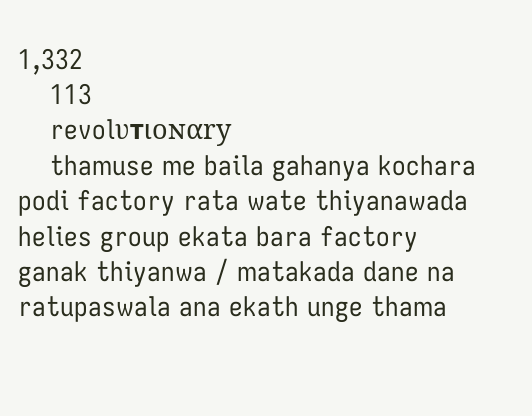1,332
    113
    revolυтιoɴαry
    thamuse me baila gahanya kochara podi factory rata wate thiyanawada helies group ekata bara factory ganak thiyanwa / matakada dane na ratupaswala ana ekath unge thama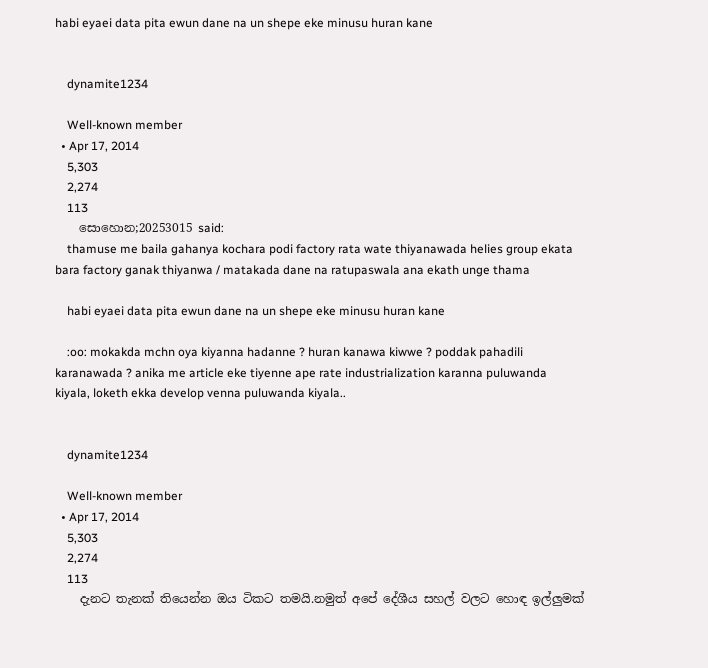habi eyaei data pita ewun dane na un shepe eke minusu huran kane


    dynamite1234

    Well-known member
  • Apr 17, 2014
    5,303
    2,274
    113
    සොහොන;20253015 said:
    thamuse me baila gahanya kochara podi factory rata wate thiyanawada helies group ekata bara factory ganak thiyanwa / matakada dane na ratupaswala ana ekath unge thama

    habi eyaei data pita ewun dane na un shepe eke minusu huran kane

    :oo: mokakda mchn oya kiyanna hadanne ? huran kanawa kiwwe ? poddak pahadili karanawada ? anika me article eke tiyenne ape rate industrialization karanna puluwanda kiyala, loketh ekka develop venna puluwanda kiyala..


    dynamite1234

    Well-known member
  • Apr 17, 2014
    5,303
    2,274
    113
    දැනට තැනක් තියෙන්න ඔය ටිකට තමයි.නමුත් අපේ දේශීය සහල් වලට හොඳ ඉල්ලුමක්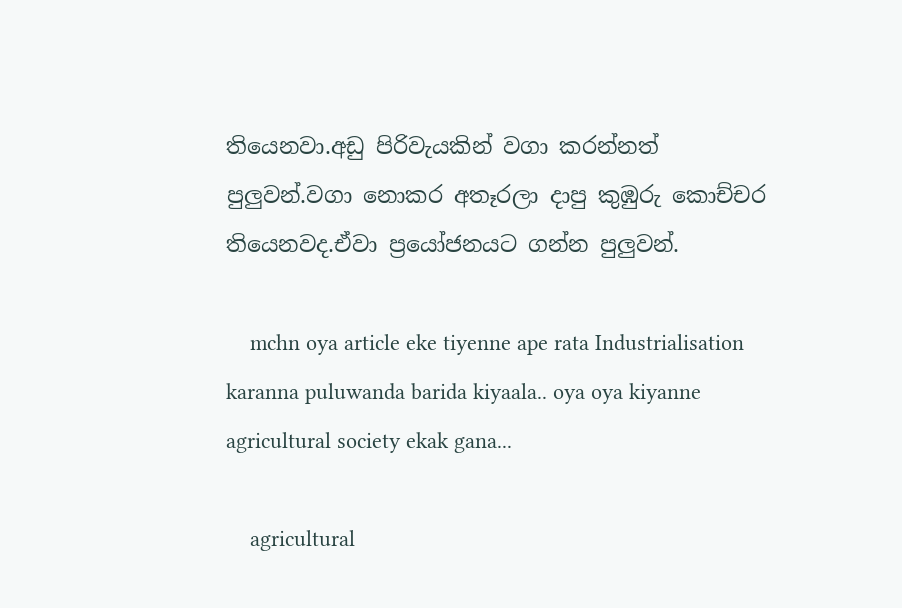තියෙනවා.අඩු පිරිවැයකින් වගා කරන්නත් පුලුවන්.වගා නොකර අතෑරලා දාපු කුඹුරු කොච්චර තියෙනවද.ඒවා ප්‍රයෝජනයට ගන්න පුලුවන්.

    mchn oya article eke tiyenne ape rata Industrialisation karanna puluwanda barida kiyaala.. oya oya kiyanne agricultural society ekak gana...

    agricultural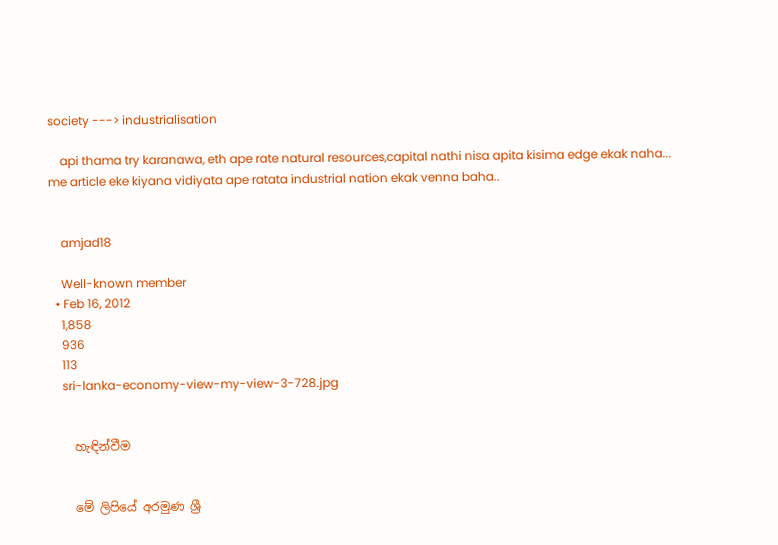society ---> industrialisation

    api thama try karanawa, eth ape rate natural resources,capital nathi nisa apita kisima edge ekak naha... me article eke kiyana vidiyata ape ratata industrial nation ekak venna baha..


    amjad18

    Well-known member
  • Feb 16, 2012
    1,858
    936
    113
    sri-lanka-economy-view-my-view-3-728.jpg


    හැඳින්වීම


    මේ ලිපියේ අරමුණ ශ්‍රී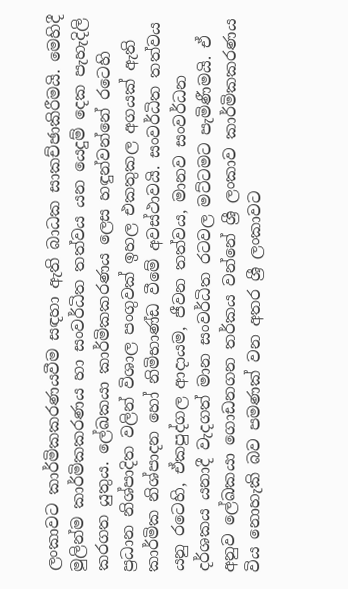ලංකාවට කාර්මිකකරණයවීම සඳහා ඇති බාධක සාකච්ඡාකිරීමයි. මෙහිදී මුලින්ම කාර්මිකකරණය හා සංවර්ධිත තත්වය යන යෙදුම් දෙක පැහැදිලි කරගත යුතුය. ලේඛකයා කාර්මිකකරණය ලෙස හඳුන්වන්නේ රටෙහි ප්‍රධාන නිශ්පාදිත වලින් විශාල පංගුවක් ඉහල එකතුකල අගයක් ඇති කාර්මික නිශ්පාදන හෝ නිමිභාණ්ඩ වීමේ අවස්ථාවයි. සංවර්ධිත තත්වය යනු රටෙහි, ඒකපුද්ගල ආදායම, ජීවන තත්වය, මානව සංවර්ධන දර්ශකය යනාදී වැදගත් මාන සංවර්ධිත රටවල මට්ටමට පැමිණීමයි. ඒ අනුව ලේඛකයා ගොඩනගන තර්කය වන්නේ ශ්‍රී ලංකාව කාර්මිකකරණය විය නොහැකි බව පමණක් වන අතර ශ්‍රී ලංකාවට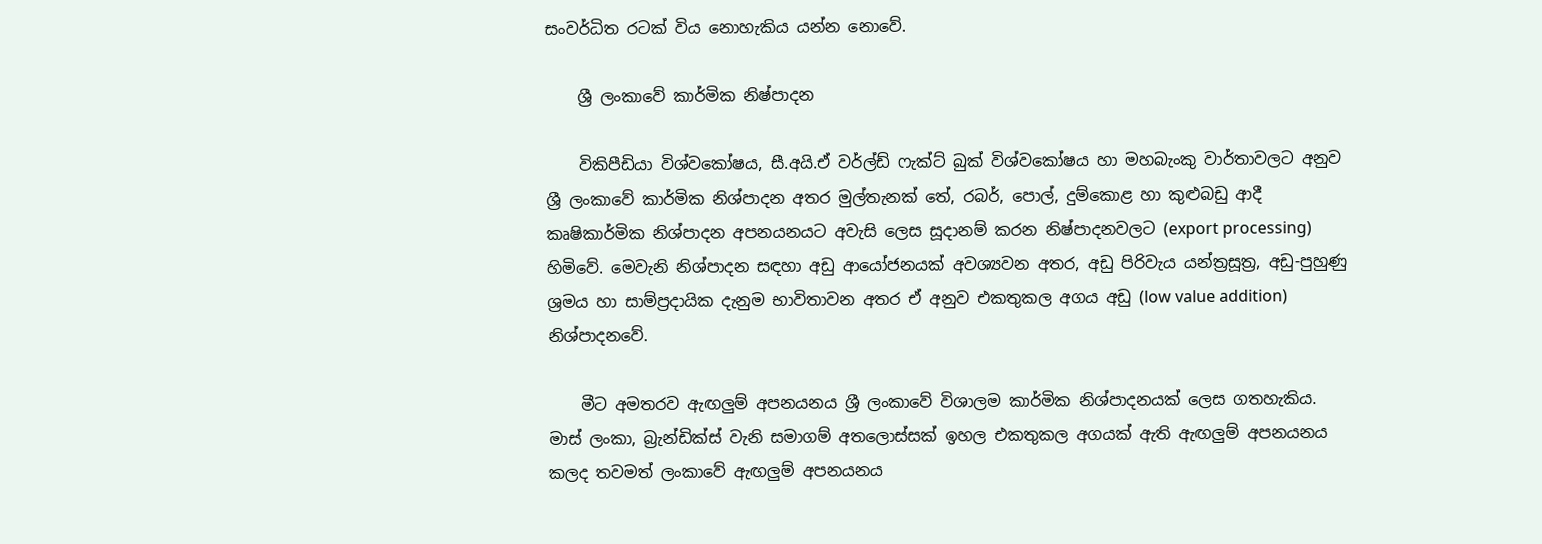සංවර්ධිත රටක් විය නොහැකිය යන්න නොවේ.

    ශ්‍රී ලංකාවේ කාර්මික නිෂ්පාදන

    විකිපීඩියා විශ්වකෝෂය, සී.අයි.ඒ වර්ල්ඩ් ෆැක්ට් බුක් විශ්වකෝෂය හා මහබැංකු වාර්තාවලට අනුව ශ්‍රී ලංකාවේ කාර්මික නිශ්පාදන අතර මුල්තැනක් තේ, රබර්, පොල්, දුම්කොළ හා කුළුබඩු ආදී කෘෂිකාර්මික නිශ්පාදන අපනයනයට අවැසි ලෙස සූදානම් කරන නිෂ්පාදනවලට (export processing) හිමිවේ. මෙවැනි නිශ්පාදන සඳහා අඩු ආයෝජනයක් අවශ්‍යවන අතර, අඩු පිරිවැය යන්ත්‍රසූත්‍ර, අඩු-පුහුණු ශ්‍රමය හා සාම්ප්‍රදායික දැනුම භාවිතාවන අතර ඒ අනුව එකතුකල අගය අඩු (low value addition) නිශ්පාදනවේ.

    මීට අමතරව ඇඟලුම් අපනයනය ශ්‍රී ලංකාවේ විශාලම කාර්මික නිශ්පාදනයක් ලෙස ගතහැකිය. මාස් ලංකා, බ්‍රැන්ඩික්ස් වැනි සමාගම් අතලොස්සක් ඉහල එකතුකල අගයක් ඇති ඇඟලුම් අපනයනය කලද තවමත් ලංකාවේ ඇඟලුම් අපනයනය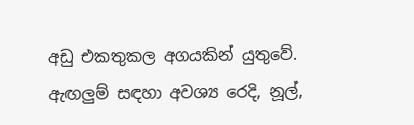අඩු එකතුකල අගයකින් යුතුවේ. ඇඟලුම් සඳහා අවශ්‍ය රෙදි, නූල්,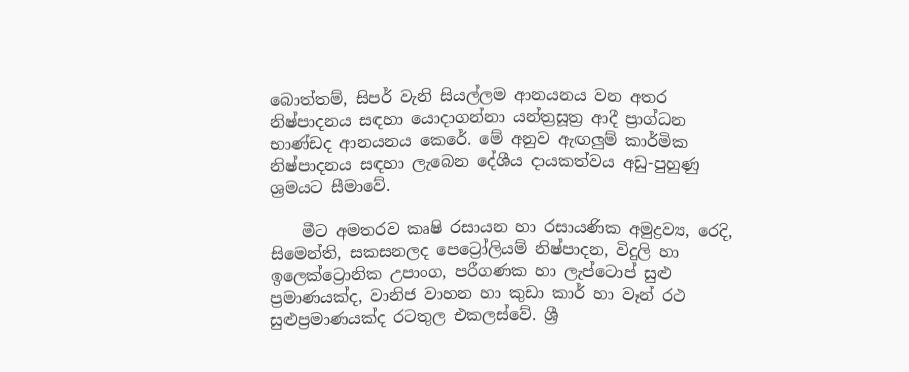බොත්තම්, සිපර් වැනි සියල්ලම ආනයනය වන අතර නිෂ්පාදනය සඳහා යොදාගන්නා යන්ත්‍රසූත්‍ර ආදී ප්‍රාග්ධන භාණ්ඩද ආනයනය කෙරේ. මේ අනුව ඇඟලුම් කාර්මික නිෂ්පාදනය සඳහා ලැබෙන දේශීය දායකත්වය අඩු-පුහුණු ශ්‍රමයට සීමාවේ.

    මීට අමතරව කෘෂි රසායන හා රසායණික අමුද්‍රව්‍ය, රෙදි, සිමෙන්ති, සකසනලද පෙට්‍රෝලියම් නිෂ්පාදන, විදුලි හා ඉලෙක්ට්‍රොනික උපාංග, පරීගණක හා ලැප්ටොප් සුළු ප්‍රමාණයක්ද, වානිජ වාහන හා කුඩා කාර් හා වෑන් රථ සුළුප්‍රමාණයක්ද රටතුල එකලස්වේ. ශ්‍රී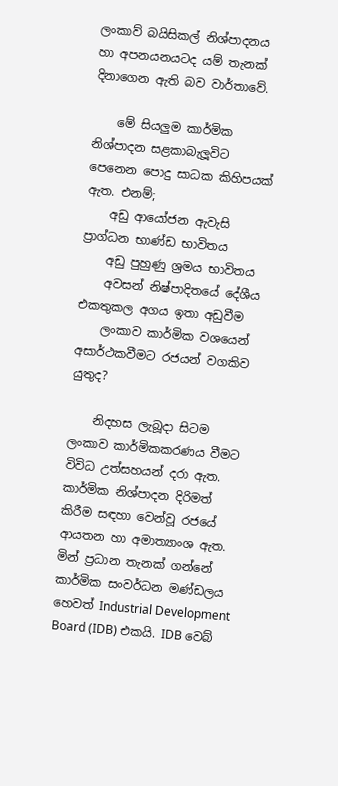ලංකාව් බයිසිකල් නිශ්පාදනය හා අපනයනයටද යම් තැනක් දිනාගෙන ඇති බව වාර්තාවේ.

    මේ සියලුම කාර්මික නිශ්පාදන සළකාබැලූවිට පෙනෙන පොදු සාධක කිහිපයක් ඇත. එනම්;
    අඩු ආයෝජන ඇවැසි ප්‍රාග්ධන භාණ්ඩ භාවිතය
    අඩු පුහුණු ශ්‍රමය භාවිතය
    අවසන් නිෂ්පාදිතයේ දේශීය එකතුකල අගය ඉතා අඩුවීම
    ලංකාව කාර්මික වශයෙන් අසාර්ථකවීමට රජයන් වගකිව යුතුද?

    නිදහස ලැබූදා සිටම ලංකාව කාර්මිකකරණය වීමට විවිධ උත්සහයන් දරා ඇත. කාර්මික නිශ්පාදන දිරිමත් කිරීම සඳහා වෙන්වූ රජයේ ආයතන හා අමාත්‍යාංශ ඇත. මින් ප්‍රධාන තැනක් ගන්නේ කාර්මික සංවර්ධන මණ්ඩලය හෙවත් Industrial Development Board (IDB) එකයි. IDB වෙබ්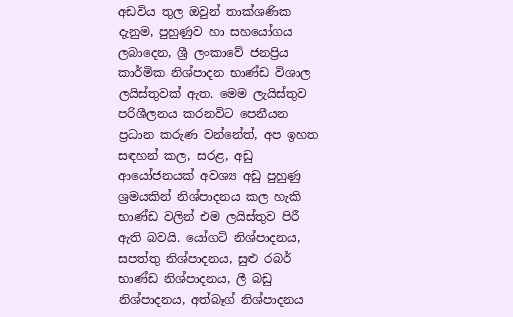අඩවිය තුල ඔවුන් තාක්ශණික දැනුම, පුහුණුව හා සහයෝගය ලබාදෙන, ශ්‍රී ලංකාවේ ජනප්‍රිය කාර්මික නිශ්පාදන භාණ්ඩ විශාල ලයිස්තුවක් ඇත. මෙම ලැයිස්තුව පරිශීලනය කරනවිට පෙනීයන ප්‍රධාන කරුණ වන්නේත්, අප ඉහත සඳහන් කල, සරළ, අඩු ආයෝජනයක් අවශ්‍ය අඩු පුහුණු ශ්‍රමයකින් නිශ්පාදනය කල හැකි භාණ්ඩ වලින් එම ලයිස්තුව පිරී ඇති බවයි. යෝගට් නිශ්පාදනය, සපත්තු නිශ්පාදනය, සුළු රබර් භාණ්ඩ නිශ්පාදනය, ලී බඩු නිශ්පාදනය, අත්බෑග් නිශ්පාදනය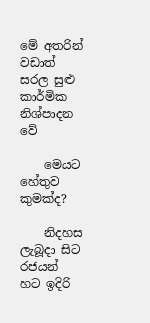මේ අතරින් වඩාත් සරල සුළු කාර්මික නිශ්පාදන වේ

    මෙයට හේතුව කුමක්ද?

    නිදහස ලැබූදා සිට රජයන් හට ඉදිරි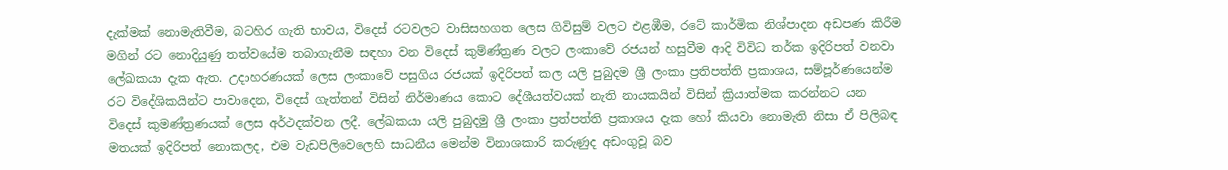දැක්මක් නොමැතිවීම, බටහිර ගැති භාවය, විදෙස් රටවලට වාසිසහගත ලෙස ගිවිසුම් වලට එළඹීම, රටේ කාර්මික නිශ්පාදන අඩපණ කිරීම මගින් රට නොදියුණු තත්වයේම තබාගැනීම සඳහා වන විදෙස් කුම්ණ්ත්‍රණ වලට ලංකාවේ රජයන් හසුවීම ආදි විවිධ තර්ක ඉදිරිපත් වනවා ලේඛකයා දැක ඇත. උදාහරණයක් ලෙස ලංකාවේ පසුගිය රජයක් ඉදිරිපත් කල යලි පුබුදම ශ්‍රී ලංකා ප්‍රතිපත්ති ප්‍රකාශය, සම්පූර්ණයෙන්ම රට විදේශිකයින්ට පාවාදෙන, විදෙස් ගැත්තන් විසින් නිර්මාණය කොට දේශීයත්වයක් නැති නායකයින් විසින් ක්‍රියාත්මක කරන්නට යන විදෙස් කුමණ්ත්‍රණයක් ලෙස අර්ථදක්වන ලදී. ලේඛකයා යලි පුබුදමු ශ්‍රී ලංකා ප්‍රත්පත්ති ප්‍රකාශය දැක හෝ කියවා නොමැති නිසා ඒ පිලිබඳ මතයක් ඉදිරිපත් නොකලද, එම වැඩපිලිවෙලෙහි සාධනීය මෙන්ම විනාශකාරි කරුණුද අඩංගුවූ බව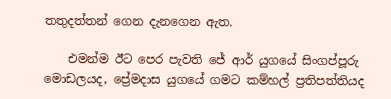තතුදත්තන් ගෙන දැනගෙන ඇත.

    එමන්ම ඊට පෙර පැවති ජේ ආර් යුගයේ සිංගප්පූරු මොඩලයද, ප්‍රේමදාස යුගයේ ගමට කම්හල් ප්‍රතිපත්තියද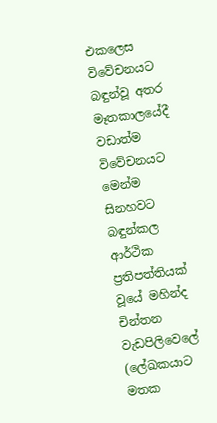එකලෙස විවේචනයට බඳුන්වූ අතර මෑතකාලයේදී වඩාත්ම විවේචනයට මෙන්ම සිනහවට බඳුන්කල ආර්ථික ප්‍රතිපත්තියක් වූයේ මහින්ද චින්තන වැඩපිලිවෙලේ (ලේඛකයාට මතක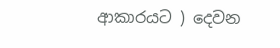ආකාරයට ) දෙවන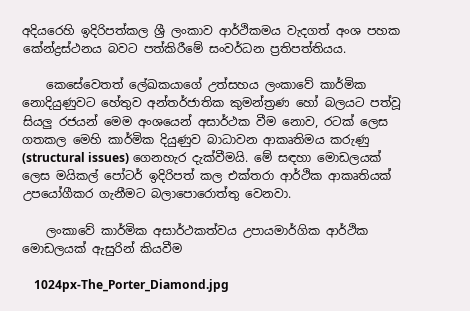අදියරෙහි ඉදිරිපත්කල ශ්‍රී ලංකාව ආර්ථිකමය වැදගත් අංශ පහක කේන්ද්‍රස්ථනය බවට පත්කිරීමේ සංවර්ධන ප්‍රතිපත්තියය.

    කෙසේවෙතත් ලේඛකයාගේ උත්සහය ලංකාවේ කාර්මික නොදියුණුවට හේතුව අන්තර්ජාතික කුමන්ත්‍රණ හෝ බලයට පත්වූ සියලු රජයන් මෙම අංශයෙන් අසාර්ථක වීම නොව, රටක් ලෙස ගතකල මෙහි කාර්මික දියුණුව බාධාවන ආකෘතිමය කරුණු (structural issues) ගෙනහැර දැක්වීමයි. මේ සඳහා මොඩලයක් ලෙස මයිකල් පෝටර් ඉදිරිපත් කල එක්තරා ආර්ථික ආකෘතියක් උපයෝගීකර ගැනීමට බලාපොරොත්තු වෙනවා.

    ලංකාවේ කාර්මික අසාර්ථකත්වය උපායමාර්ගික ආර්ථික මොඩලයක් ඇසුරින් කියවීම

    1024px-The_Porter_Diamond.jpg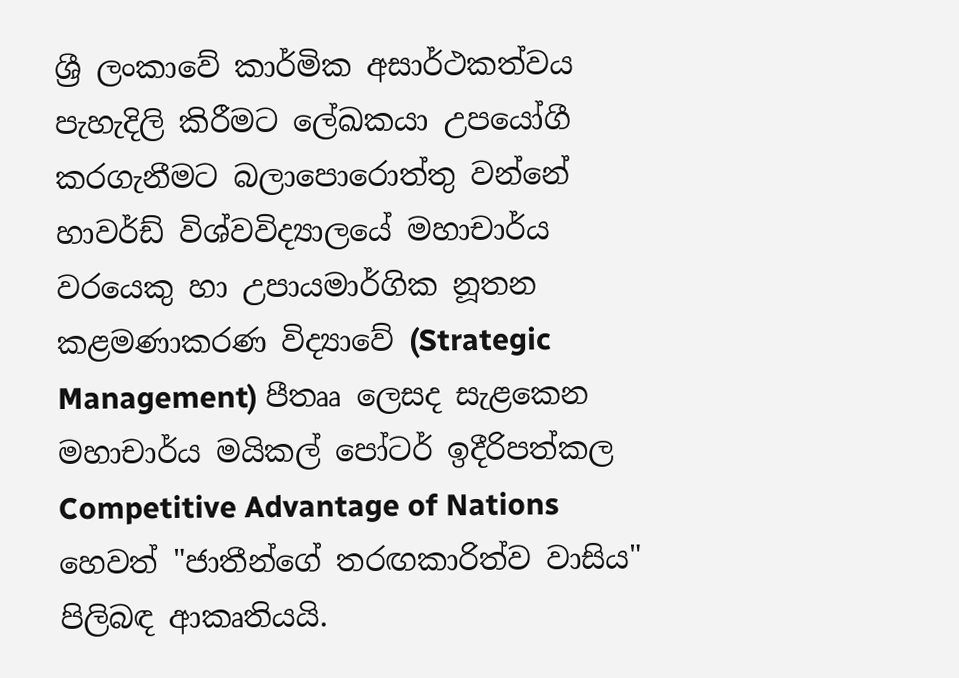ශ්‍රී ලංකාවේ කාර්මික අසාර්ථකත්වය පැහැදිලි කිරීමට ලේඛකයා උපයෝගී කරගැනීමට බලාපොරොත්තු වන්නේ හාවර්ඩ් විශ්වවිද්‍යාලයේ මහාචාර්ය වරයෙකු හා උපායමාර්ගික නූතන කළමණාකරණ විද්‍යාවේ (Strategic Management) පීතෲ ලෙසද සැළකෙන මහාචාර්ය මයිකල් පෝටර් ඉදීරිපත්කල Competitive Advantage of Nations හෙවත් "ජාතීන්ගේ තරඟකාරිත්ව වාසිය" පිලිබඳ ආකෘතියයි.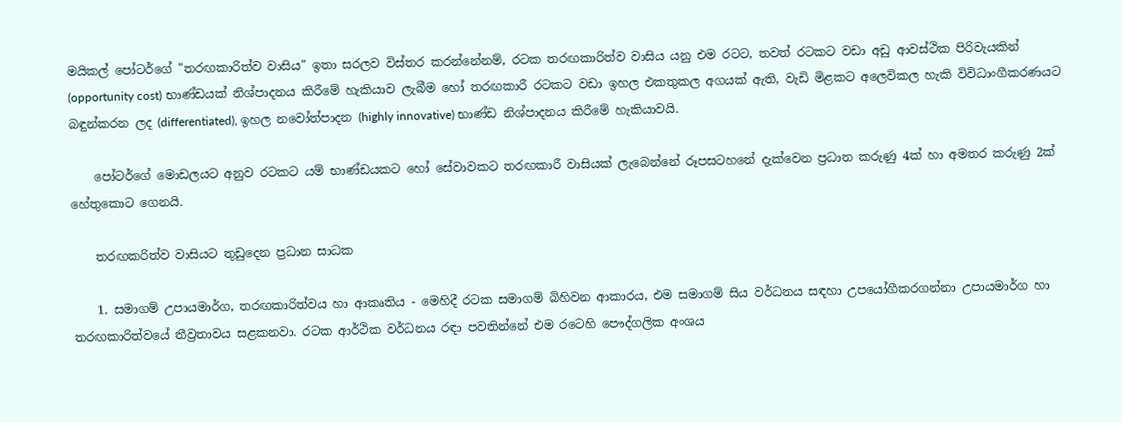මයිකල් පෝටර්ගේ "තරඟකාරිත්ව වාසිය" ඉතා සරලව විස්තර කරන්නේනම්, රටක තරඟකාරිත්ව වාසිය යනු එම රටට, තවත් රටකට වඩා අඩු ආවස්ථික පිරිවැයකින් (opportunity cost) භාණ්ඩයක් නිශ්පාදනය කිරීමේ හැකියාව ලැබීම හෝ තරඟකාරී රටකට වඩා ඉහල එකතුකල අගයක් ඇති, වැඩි මිළකට අලෙවිකල හැකි විවිධාංගීකරණයට බඳුන්කරන ලද (differentiated), ඉහල නවෝත්පාදන (highly innovative) භාණ්ඩ නිශ්පාදනය කිරීමේ හැකියාවයි.

    පෝටර්ගේ මොඩලයට අනුව රටකට යම් භාණ්ඩයකට හෝ සේවාවකට තරඟකාරී වාසියක් ලැබෙන්නේ රූපසටහනේ දැක්වෙන ප්‍රධාන කරුණු 4ක් හා අමතර කරුණු 2ක් හේතුකොට ගෙනයි.

    තරඟකරිත්ව වාසියට තුඩුදෙන ප්‍රධාන සාධක

    1. සමාගම් උපායමාර්ග, තරඟකාරිත්වය හා ආකෘතිය - මෙහිදී රටක සමාගම් බිහිවන ආකාරය, එම සමාගම් සිය වර්ධනය සඳහා උපයෝගීකරගන්නා උපායමාර්ග හා තරඟකාරිත්වයේ තීව්‍රතාවය සළකනවා. රටක ආර්ථික වර්ධනය රඳා පවතින්නේ එම රටෙහි පෞද්ගලික අංශය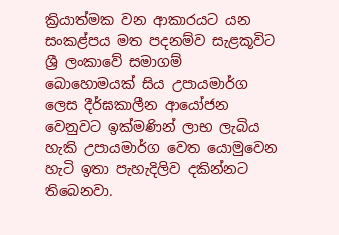ක්‍රියාත්මක වන ආකාරයට යන සංකළ්පය මත පදනම්ව සැළකූවිට ශ්‍රී ලංකාවේ සමාගම් බොහොමයක් සිය උපායමාර්ග ලෙස දීර්ඝකාලීන ආයෝජන වෙනුවට ඉක්මණින් ලාභ ලැබිය හැකි උපායමාර්ග වෙත යොමුවෙන හැටි ඉතා පැහැදිලිව දකින්නට තිබෙනවා.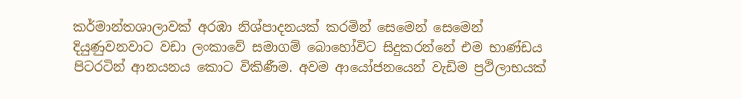කර්මාන්තශාලාවක් අරඹා නිශ්පාදනයක් කරමින් සෙමෙන් සෙමෙන් දියුණුවනවාට වඩා ලංකාවේ සමාගම් බොහෝවිට සිදුකරන්නේ එම භාණ්ඩය පිටරටින් ආනයනය කොට විකිණීම. අවම ආයෝජනයෙන් වැඩිම ප්‍රථිලාභයක්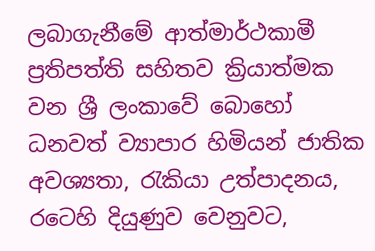ලබාගැනීමේ ආත්මාර්ථකාමී ප්‍රතිපත්ති සහිතව ක්‍රියාත්මක වන ශ්‍රී ලංකාවේ බොහෝ ධනවත් ව්‍යාපාර හිමියන් ජාතික අවශ්‍යතා, රැකියා උත්පාදනය, රටෙහි දියුණුව වෙනුවට,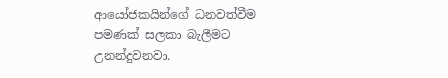ආයෝජකයින්ගේ ධනවත්වීම පමණක් සලකා බැලීමට උනන්දුවනවා.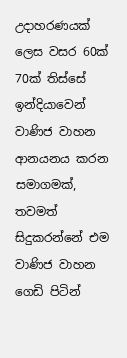උදාහරණයක් ලෙස වසර 60ක් 70ක් තිස්සේ ඉන්දියාවෙන් වාණිජ වාහන ආනයනය කරන සමාගමක්, තවමත් සිදුකරන්නේ එම වාණිජ වාහන ගෙඩි පිටින්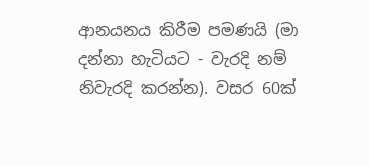ආනයනය කිරීම පමණයි (මා දන්නා හැටියට - වැරදි නම් නිවැරදි කරන්න). වසර 60ක්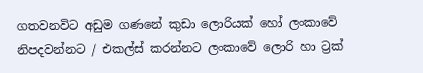ගතවනවිට අඩුම ගණනේ කුඩා ලොරියක් හෝ ලංකාවේ නිපදවන්නට / එකල්ස් කරන්නට ලංකාවේ ලොරි හා ට්‍රක්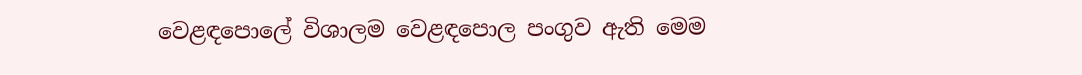වෙළඳපොලේ විශාලම වෙළඳපොල පංගුව ඇති මෙම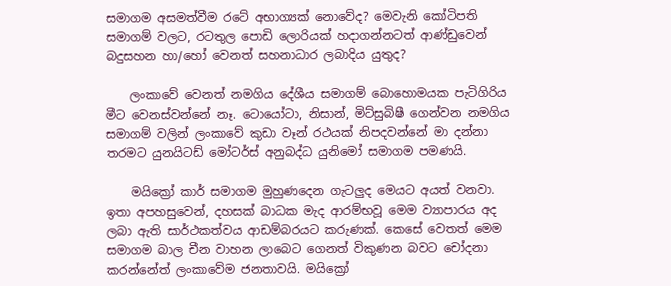සමාගම අසමත්වීම රටේ අභාග්‍යක් නොවේද? මෙවැනි කෝටිපති සමාගම් වලට, රටතුල පොඩි ලොරියක් හදාගන්නටත් ආණ්ඩුවෙන් බදුසහන හා/හෝ වෙනත් සහනාධාර ලබාදිය යුතුද?

    ලංකාවේ වෙනත් නමගිය දේශීය සමාගම් බොහොමයක පැටිගිරිය මීට වෙනස්වන්නේ නෑ. ටොයෝටා, නිසාන්, මිට්සුබිෂී ගෙන්වන නමගිය සමාගම් වලින් ලංකාවේ කුඩා වෑන් රථයක් නිපදවන්නේ මා දන්නා තරමට යුනයිටඩ් මෝටර්ස් අනුබද්ධ යුනිමෝ සමාගම පමණයි.

    මයික්‍රෝ කාර් සමාගම මුහුණදෙන ගැටලුද මෙයට අයත් වනවා. ඉතා අපහසුවෙන්, දහසක් බාධක මැද ආරම්භවූ මෙම ව්‍යාපාරය අද ලබා ඇති සාර්ථකත්වය ආඩම්බරයට කරුණක්. කෙසේ වෙතත් මෙම සමාගම බාල චීන වාහන ලාබෙට ගෙනත් විකුණන බවට චෝදනා කරන්නේත් ලංකාවේම ජනතාවයි. මයික්‍රෝ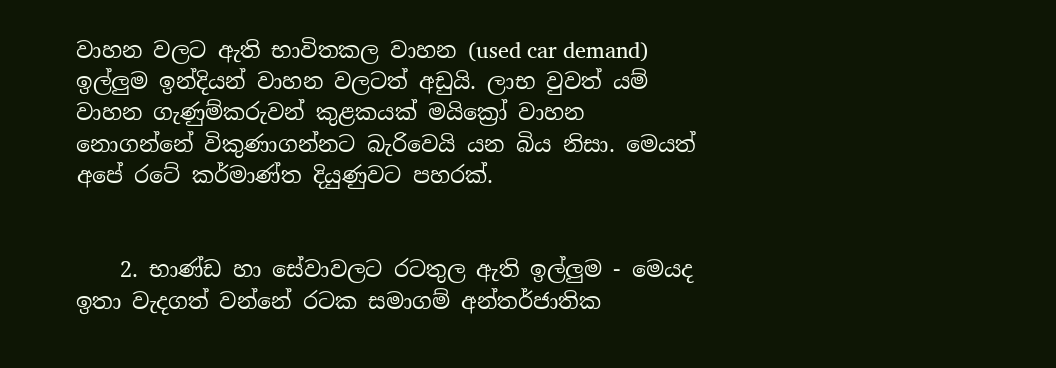වාහන වලට ඇති භාවිතකල වාහන (used car demand) ඉල්ලුම ඉන්දියන් වාහන වලටත් අඩුයි. ලාභ වුවත් යම් වාහන ගැණුම්කරුවන් කුළකයක් මයික්‍රෝ වාහන නොගන්නේ විකුණාගන්නට බැරිවෙයි යන බිය නිසා. මෙයත් අපේ රටේ කර්මාණ්ත දියුණුවට පහරක්.


    2. භාණ්ඩ හා සේවාවලට රටතුල ඇති ඉල්ලුම - මෙයද ඉතා වැදගත් වන්නේ රටක සමාගම් අන්තර්ජාතික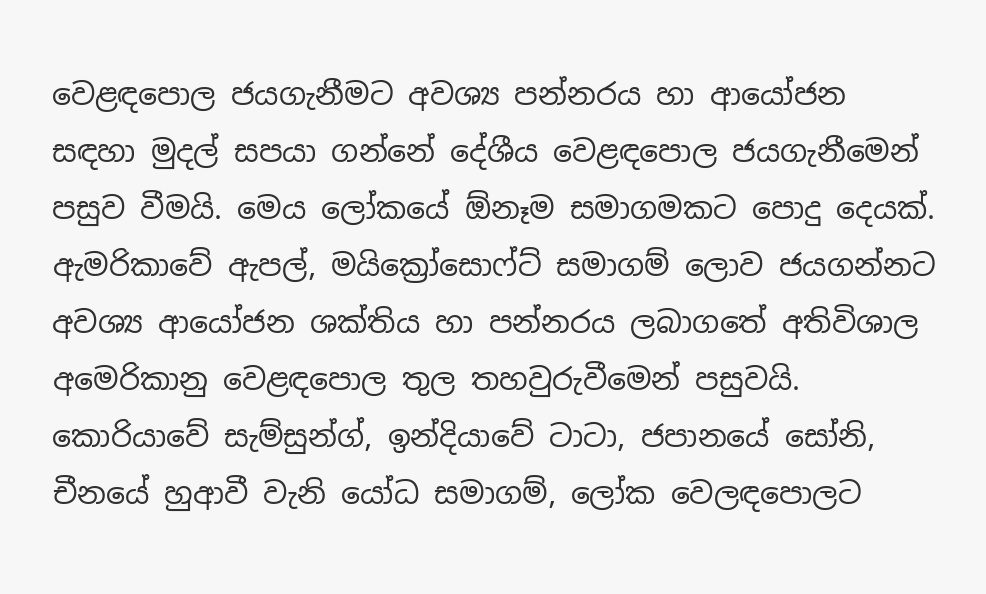වෙළඳපොල ජයගැනීමට අවශ්‍ය පන්නරය හා ආයෝජන සඳහා මුදල් සපයා ගන්නේ දේශීය වෙළඳපොල ජයගැනීමෙන් පසුව වීමයි. මෙය ලෝකයේ ඕනෑම සමාගමකට පොදු දෙයක්. ඇමරිකාවේ ඇපල්, මයික්‍රෝසොෆ්ට් සමාගම් ලොව ජයගන්නට අවශ්‍ය ආයෝජන ශක්තිය හා පන්නරය ලබාගතේ අතිවිශාල අමෙරිකානු වෙළඳපොල තුල තහවුරුවීමෙන් පසුවයි. කොරියාවේ සැම්සුන්ග්, ඉන්දියාවේ ටාටා, ජපානයේ සෝනි, චීනයේ හුආවී වැනි යෝධ සමාගම්, ලෝක වෙලඳපොලට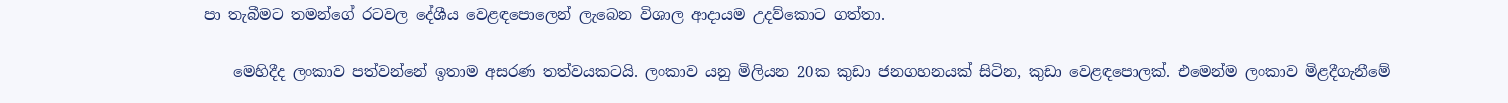පා තැබීමට තමන්ගේ රටවල දේශීය වෙළඳපොලෙන් ලැබෙන විශාල ආදායම උදව්කොට ගත්තා.

    මෙහිදීද ලංකාව පත්වන්නේ ඉතාම අසරණ තත්වයකටයි. ලංකාව යනු මිලියන 20ක කුඩා ජනගහනයක් සිටින, කුඩා වෙළඳපොලක්. එමෙන්ම ලංකාව මිළදීගැනීමේ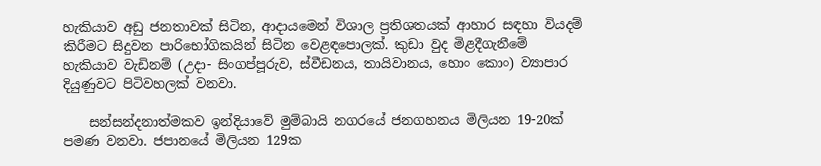හැකියාව අඩු ජනතාවක් සිටින, ආදායමෙන් විශාල ප්‍රතිශතයක් ආහාර සඳහා වියදම් කිරීමට සිදුවන පාරිභෝගිකයින් සිටින වෙළඳපොලක්. කුඩා වුද මිළදීගැනීමේ හැකියාව වැඩිනම් (උදා- සිංගප්පූරුව, ස්වීඩනය, තායිවානය, හොං කොං) ව්‍යාපාර දියුණුවට පිටිවහලක් වනවා.

    සන්සන්දනාත්මකව ඉන්දියාවේ මුම්බායි නගරයේ ජනගහනය මිලියන 19-20ක් පමණ වනවා. ජපානයේ මිලියන 129ක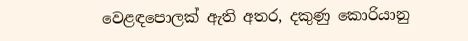වෙළඳපොලක් ඇති අතර, දකුණු කොරියානු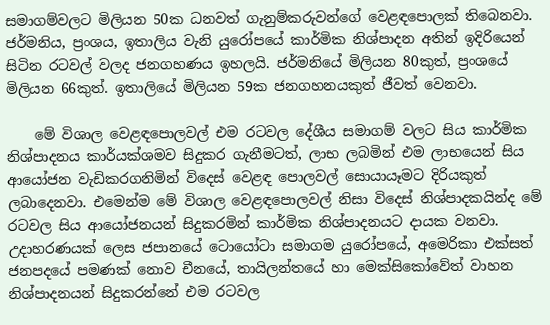සමාගම්වලට මිලියන 50ක ධනවත් ගැනුම්කරුවන්ගේ වෙළඳපොලක් තිබෙනවා. ජර්මනිය, ප්‍රංශය, ඉතාලිය වැනි යුරෝපයේ කාර්මික නිශ්පාදන අතින් ඉදිරියෙන් සිටින රටවල් වලද ජනගහණය ඉහලයි. ජර්මනියේ මිලියන 80කුත්, ප්‍රංශයේ මිලියන 66කුත්. ඉතාලියේ මිලියන 59ක ජනගහනයකුත් ජීවත් වෙනවා.

    මේ විශාල වෙළඳපොලවල් එම රටවල දේශීය සමාගම් වලට සිය කාර්මික නිශ්පාදනය කාර්යක්ශමව සිදුකර ගැනීමටත්, ලාභ ලබමින් එම ලාභයෙන් සිය ආයෝජන වැඩිකරගනිමින් විදෙස් වෙළඳ පොලවල් සොයායෑමට දිරියකුත් ලබාදෙනවා. එමෙන්ම මේ විශාල වෙළඳපොලවල් නිසා විදෙස් නිශ්පාදකයින්ද මේ රටවල සිය ආයෝජනයන් සිදුකරමින් කාර්මික නිශ්පාදනයට දායක වනවා. උදාහරණයක් ලෙස ජපානයේ ටොයෝටා සමාගම යුරෝපයේ, අමෙරිකා එක්සත් ජනපදයේ පමණක් නොව චීනයේ, තායිලන්තයේ හා මෙක්සිකෝවේත් වාහන නිශ්පාදනයන් සිදුකරන්නේ එම රටවල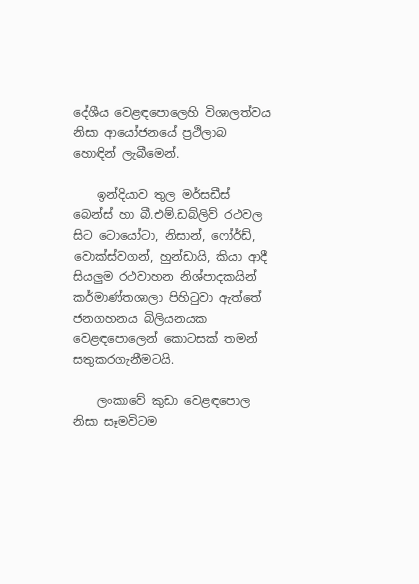දේශීය වෙළඳපොලෙහි විශාලත්වය නිසා ආයෝජනයේ ප්‍රථිලාබ හොඳින් ලැබීමෙන්.

    ඉන්දියාව තුල මර්සඩීස් බෙන්ස් හා බී.එම්.ඩබ්ලිව් රථවල සිට ටොයෝටා, නිසාන්, ෆෝර්ඩ්, වොක්ස්වගන්, හුන්ඩායි, කියා ආදී සියලුම රථවාහන නිශ්පාදකයින් කර්මාණ්තශාලා පිහිටුවා ඇත්තේ ජනගහනය බිලියනයක වෙළඳපොලෙන් කොටසක් තමන් සතුකරගැනීමටයි.

    ලංකාවේ කුඩා වෙළඳපොල නිසා සෑමවිටම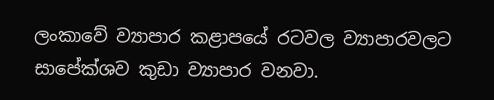ලංකාවේ ව්‍යාපාර කළාපයේ රටවල ව්‍යාපාරවලට සාපේක්ශව කුඩා ව්‍යාපාර වනවා.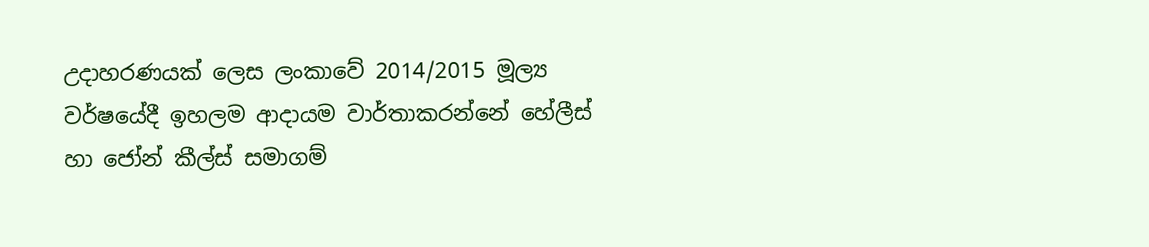උදාහරණයක් ලෙස ලංකාවේ 2014/2015 මූල්‍ය වර්ෂයේදී ඉහලම ආදායම වාර්තාකරන්නේ හේලීස් හා ජෝන් කීල්ස් සමාගම්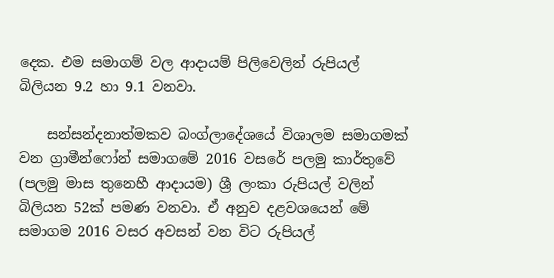දෙක. එම සමාගම් වල ආදායම් පිලිවෙලින් රුපියල් බිලියන 9.2 හා 9.1 වනවා.

    සන්සන්දනාත්මකව බංග්ලාදේශයේ විශාලම සමාගමක් වන ග්‍රාමීන්ෆෝන් සමාගමේ 2016 වසරේ පලමු කාර්තුවේ (පලමු මාස තුනෙහී ආදායම) ශ්‍රී ලංකා රුපියල් වලින් බිලියන 52ක් පමණ වනවා. ඒ අනුව දළවශයෙන් මේ සමාගම 2016 වසර අවසන් වන විට රුපියල්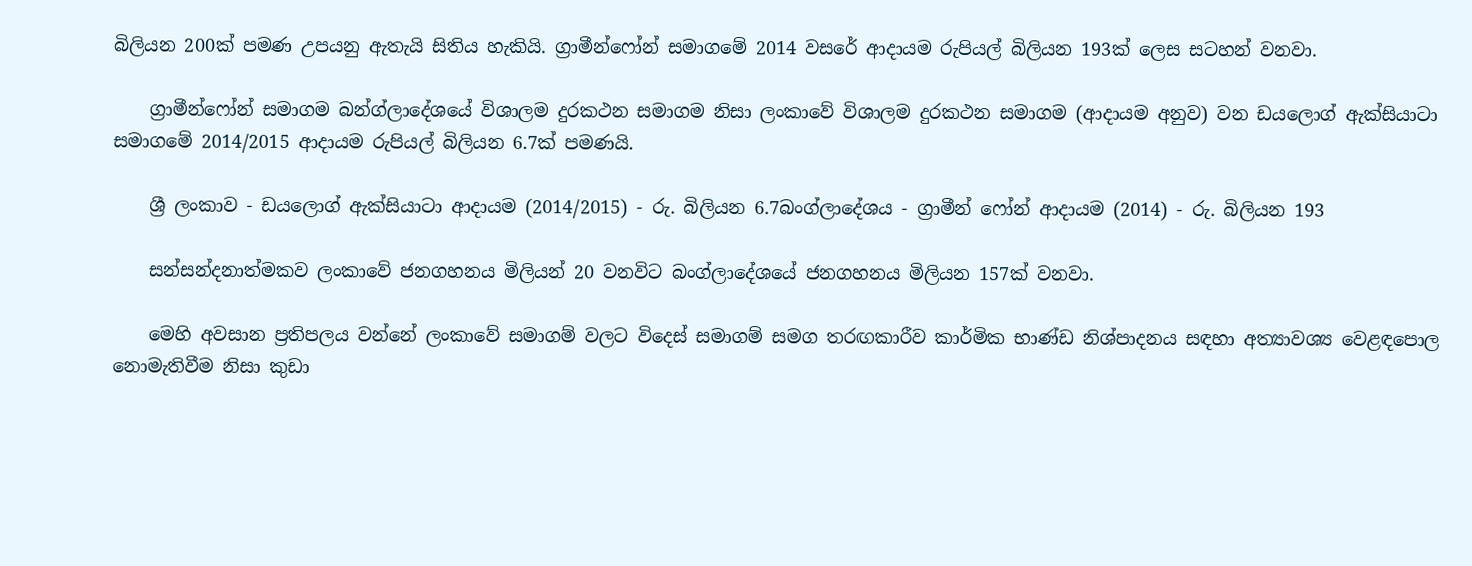බිලියන 200ක් පමණ උපයනු ඇතැයි සිතිය හැකියි. ග්‍රාමීන්ෆෝන් සමාගමේ 2014 වසරේ ආදායම රුපියල් බිලියන 193ක් ලෙස සටහන් වනවා.

    ග්‍රාමීන්ෆෝන් සමාගම බන්ග්ලාදේශයේ විශාලම දුරකථන සමාගම නිසා ලංකාවේ විශාලම දුරකථන සමාගම (ආදායම අනුව) වන ඩයලොග් ඇක්සියාටා සමාගමේ 2014/2015 ආදායම රුපියල් බිලියන 6.7ක් පමණයි.

    ශ්‍රී ලංකාව - ඩයලොග් ඇක්සියාටා ආදායම (2014/2015) - රු. බිලියන 6.7බංග්ලාදේශය - ග්‍රාමීන් ෆෝන් ආදායම (2014) - රු. බිලියන 193

    සන්සන්දනාත්මකව ලංකාවේ ජනගහනය මිලියන් 20 වනවිට බංග්ලාදේශයේ ජනගහනය මිලියන 157ක් වනවා.

    මෙහි අවසාන ප්‍රතිපලය වන්නේ ලංකාවේ සමාගම් වලට විදෙස් සමාගම් සමග තරඟකාරීව කාර්මික භාණ්ඩ නිශ්පාදනය සඳහා අත්‍යාවශ්‍ය වෙළඳපොල නොමැතිවීම නිසා කුඩා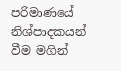පරිමාණයේ නිශ්පාදකයන් වීම මගින්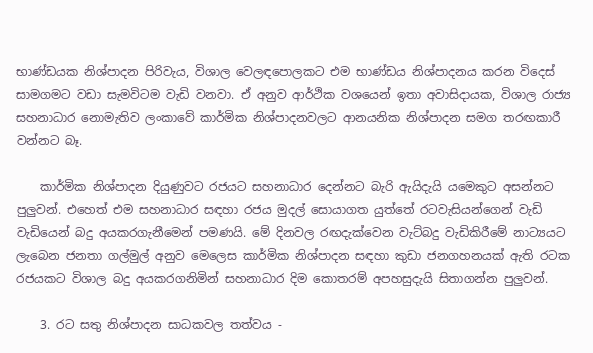භාණ්ඩයක නිශ්පාදන පිරිවැය, විශාල වෙලඳපොලකට එම භාණ්ඩය නිශ්පාදනය කරන විදෙස් සාමගමට වඩා සැමවිටම වැඩි වනවා. ඒ අනුව ආර්ථික වශයෙන් ඉතා අවාසිදායක, විශාල රාජ්‍ය සහනාධාර නොමැතිව ලංකාවේ කාර්මික නිශ්පාදනවලට ආනයනික නිශ්පාදන සමග තරඟකාරී වන්නට බෑ.

    කාර්මික නිශ්පාදන දියුණුවට රජයට සහනාධාර දෙන්නට බැරි ඇයිදැයි යමෙකුට අසන්නට පුලුවන්. එහෙත් එම සහනාධාර සඳහා රජය මුදල් සොයාගත යුත්තේ රටවැසියන්ගෙන් වැඩි වැඩියෙන් බදු අයකරගැනීමෙන් පමණයි. මේ දිනවල රඟදැක්වෙන වැට්බදු වැඩිකිරීමේ නාට්‍යයට ලැබෙන ජනතා ගල්මුල් අනුව මෙලෙස කාර්මික නිශ්පාදන සඳහා කුඩා ජනගහනයක් ඇති රටක රජයකට විශාල බදු අයකරගනිමින් සහනාධාර දිම කොතරම් අපහසුදැයි සිතාගන්න පුලුවන්.

    3. රට සතු නිශ්පාදන සාධකවල තත්වය -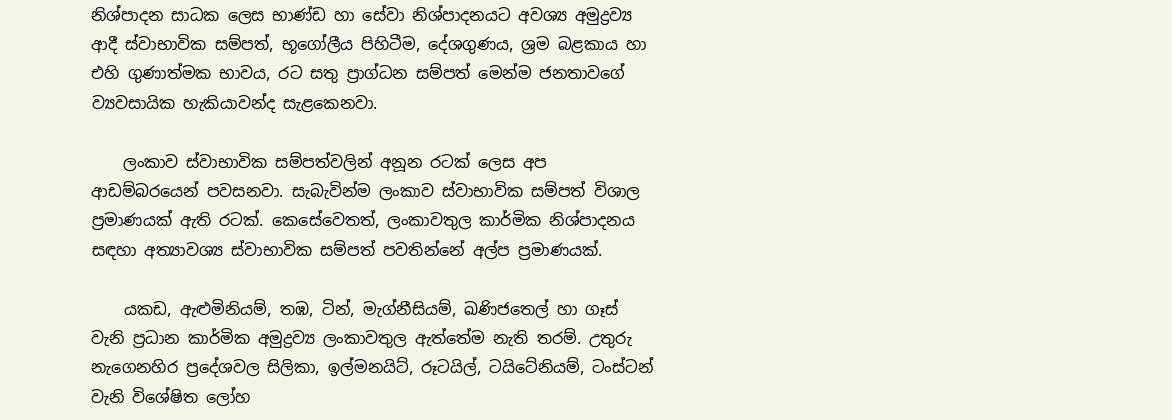නිශ්පාදන සාධක ලෙස භාණ්ඩ හා සේවා නිශ්පාදනයට අවශ්‍ය අමුද්‍රව්‍ය ආදී ස්වාභාවික සම්පත්, භූගෝලීය පිහිටීම, දේශගුණය, ශ්‍රම බළකාය හා එහි ගුණාත්මක භාවය, රට සතු ප්‍රාග්ධන සම්පත් මෙන්ම ජනතාවගේ ව්‍යවසායික හැකියාවන්ද සැළකෙනවා.

    ලංකාව ස්වාභාවික සම්පත්වලින් අනූන රටක් ලෙස අප ආඩම්බරයෙන් පවසනවා. සැබැවින්ම ලංකාව ස්වාභාවික සම්පත් විශාල ප්‍රමාණයක් ඇති රටක්. කෙසේවෙතත්, ලංකාවතුල කාර්මික නිශ්පාදනය සඳහා අත්‍යාවශ්‍ය ස්වාභාවික සම්පත් පවතින්නේ අල්ප ප්‍රමාණයක්.

    යකඩ, ඇළුමිනියම්, තඹ, ටින්, මැග්නීසියම්, ඛණිජතෙල් හා ගෑස් වැනි ප්‍රධාන කාර්මික අමුද්‍රව්‍ය ලංකාවතුල ඇත්තේම නැති තරම්. උතුරු නැගෙනහිර ප්‍රදේශවල සිලිකා, ඉල්මනයිට්, රූටයිල්, ටයිටේනියම්, ටංස්ටන් වැනි විශේෂිත ලෝහ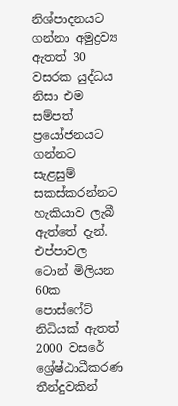නිශ්පාදනයට ගන්නා අමුද්‍රව්‍ය ඇතත් 30 වසරක යුද්ධය නිසා එම සම්පත් ප්‍රයෝජනයට ගන්නට සැළසුම් සකස්කරන්නට හැකියාව ලැබී ඇත්තේ දැන්. එප්පාවල ටොන් මිලියන 60ක පොස්ෆේට් නිධියක් ඇතත් 2000 වසරේ ශ්‍රේෂ්ඨාධීකරණ තීන්දුවකින්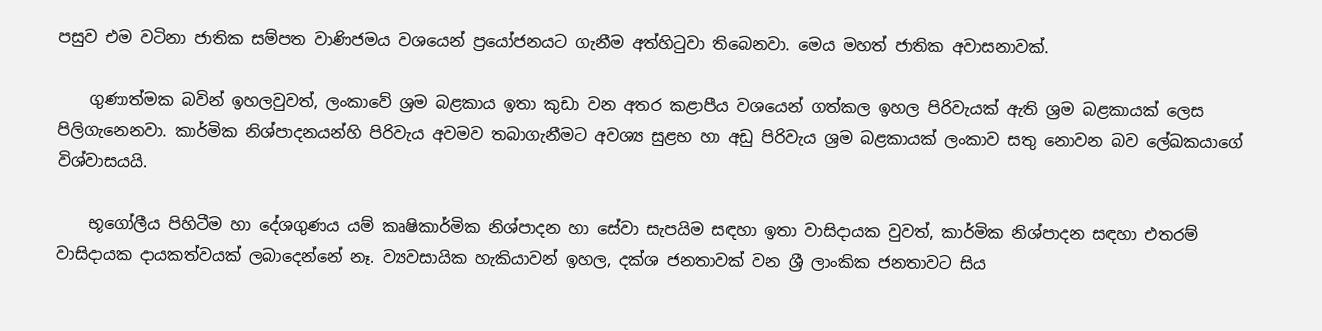පසුව එම වටිනා ජාතික සම්පත වාණිජමය වශයෙන් ප්‍රයෝජනයට ගැනීම අත්හිටුවා තිබෙනවා. මෙය මහත් ජාතික අවාසනාවක්.

    ගුණාත්මක බවින් ඉහලවුවත්, ලංකාවේ ශ්‍රම බළකාය ඉතා කුඩා වන අතර කළාපීය වශයෙන් ගත්කල ඉහල පිරිවැයක් ඇති ශ්‍රම බළකායක් ලෙස පිලිගැනෙනවා. කාර්මික නිශ්පාදනයන්හි පිරිවැය අවමව තබාගැනීමට අවශ්‍ය සුළභ හා අඩු පිරිවැය ශ්‍රම බළකායක් ලංකාව සතු නොවන බව ලේඛකයාගේ විශ්වාසයයි.

    භූගෝලීය පිහිටීම හා දේශගුණය යම් කෘෂිකාර්මික නිශ්පාදන හා සේවා සැපයිම සඳහා ඉතා වාසිදායක වුවත්, කාර්මික නිශ්පාදන සඳහා එතරම් වාසිදායක දායකත්වයක් ලබාදෙන්නේ නෑ. ව්‍යවසායික හැකියාවන් ඉහල, දක්ශ ජනතාවක් වන ශ්‍රී ලාංකික ජනතාවට සිය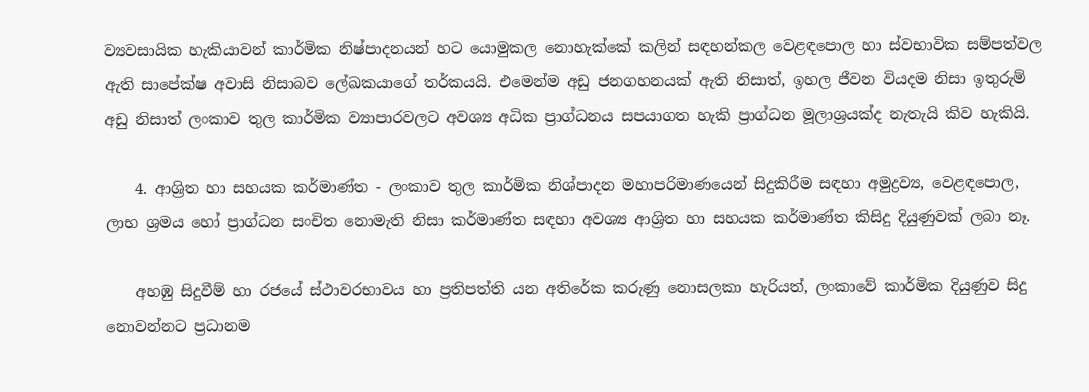ව්‍යවසායික හැකියාවන් කාර්මික නිෂ්පාදනයන් හට යොමුකල නොහැක්කේ කලින් සඳහන්කල වෙළඳපොල හා ස්වභාවික සම්පත්වල ඇති සාපේක්ෂ අවාසි නිසාබව ලේඛකයාගේ තර්කයයි. එමෙන්ම අඩු ජනගහනයක් ඇති නිසාත්, ඉහල ජීවන වියදම නිසා ඉතුරුම් අඩු නිසාත් ලංකාව තුල කාර්මික ව්‍යාපාරවලට අවශ්‍ය අධික ප්‍රාග්ධනය සපයාගත හැකි ප්‍රාග්ධන මූලාශ්‍රයක්ද නැතැයි කිව හැකියි.

    4. ආශ්‍රිත හා සහයක කර්මාණ්ත - ලංකාව තුල කාර්මික නිශ්පාදන මහාපරිමාණයෙන් සිදුකිරීම සඳහා අමුද්‍රව්‍ය, වෙළඳපොල, ලාභ ශ්‍රමය හෝ ප්‍රාග්ධන සංචිත නොමැති නිසා කර්මාණ්ත සඳහා අවශ්‍ය ආශ්‍රිත හා සහයක කර්මාණ්ත කිසිදු දියුණුවක් ලබා නෑ.

    අහඹු සිදුවීම් හා රජයේ ස්ථාවරභාවය හා ප්‍රතිපත්ති යන අතිරේක කරුණු නොසලකා හැරියත්, ලංකාවේ කාර්මික දියුණුව සිදු නොවන්නට ප්‍රධානම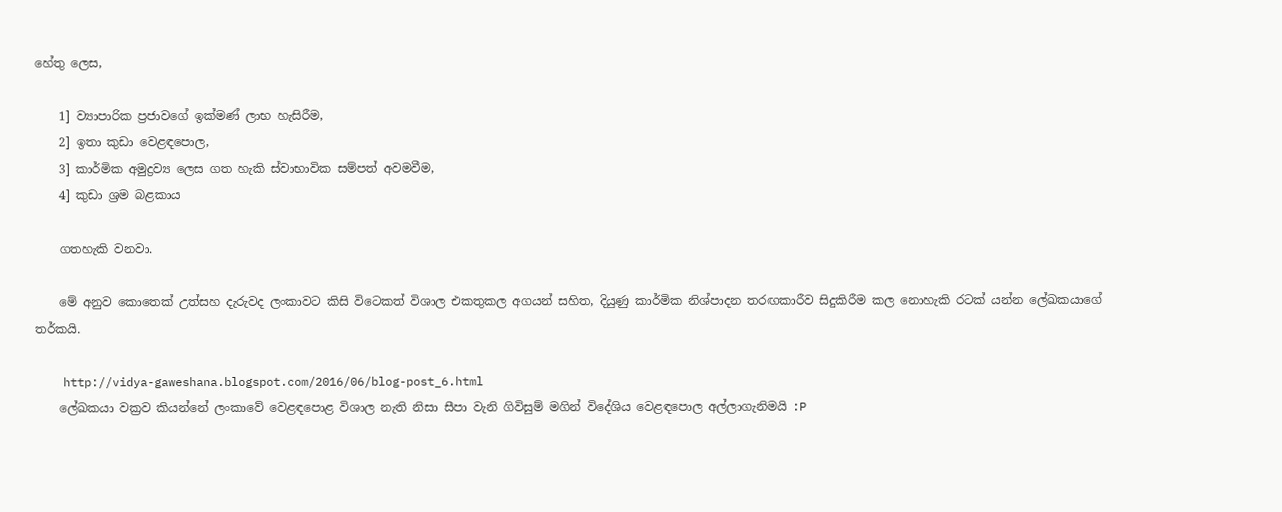හේතු ලෙස,

    1] ව්‍යාපාරික ප්‍රජාවගේ ඉක්මණ් ලාභ හැසිරීම,
    2] ඉතා කුඩා වෙළඳපොල,
    3] කාර්මික අමුද්‍රව්‍ය ලෙස ගත හැකි ස්වාභාවික සම්පත් අවමවීම,
    4] කුඩා ශ්‍රම බළකාය

    ගතහැකි වනවා.

    මේ අනුව කොතෙක් උත්සහ දැරුවද ලංකාවට කිසි විටෙකත් විශාල එකතුකල අගයන් සහිත, දියුණු කාර්මික නිශ්පාදන තරඟකාරීව සිදුකිරීම කල නොහැකි රටක් යන්න ලේඛකයාගේ තර්කයි.

    http://vidya-gaweshana.blogspot.com/2016/06/blog-post_6.html
    ලේඛකයා වක්‍රව කියන්නේ ලංකාවේ වෙළඳපොළ විශාල නැති නිසා සීපා වැනි ගිවිසුම් මගින් විදේශිය වෙළඳපොල අල්ලාගැනිමයි :P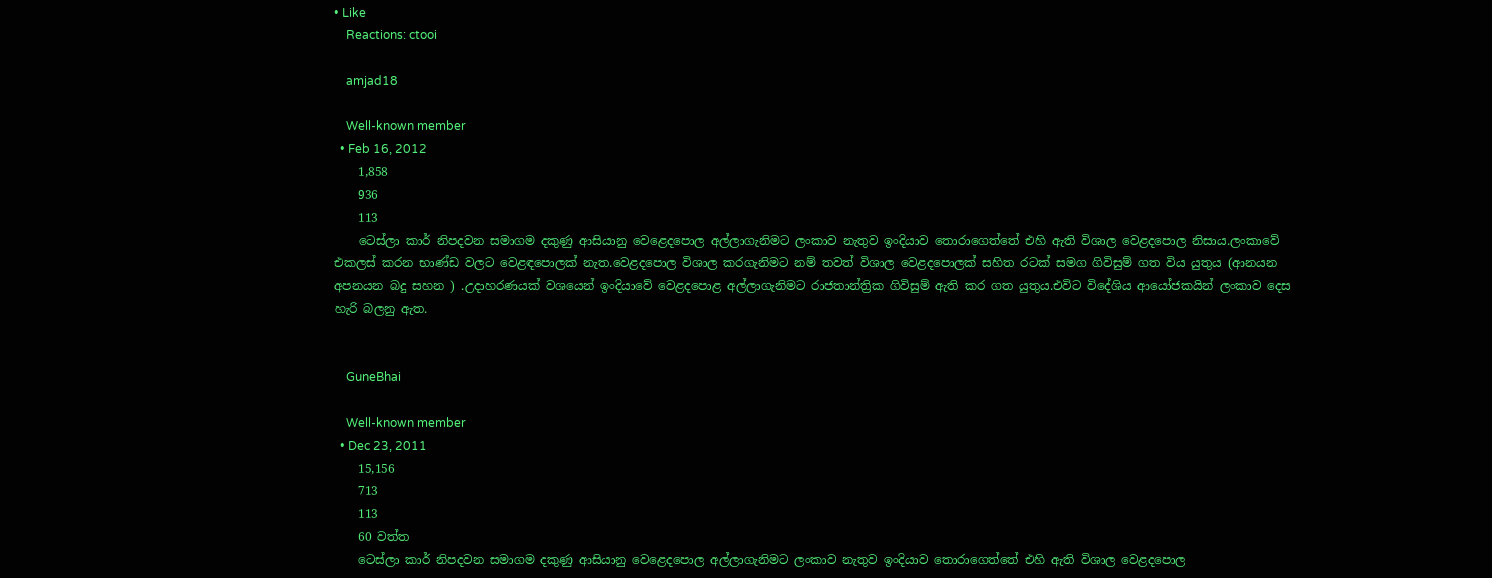• Like
    Reactions: ctooi

    amjad18

    Well-known member
  • Feb 16, 2012
    1,858
    936
    113
    ටෙස්ලා කාර් නිපදවන සමාගම දකුණු ආසියානු වෙළෙදපොල අල්ලාගැනිමට ලංකාව නැතුව ඉංදියාව තොරාගෙත්තේ එහි ඇති විශාල වෙළදපොල නිසාය.ලංකාවේ එකලස් කරන භාණ්ඩ වලට වෙළඳපොලක් නැත.වෙළදපොල විශාල කරගැනිමට නම් තවත් විශාල වෙළදපොලක් සහිත රටක් සමග ගිවිසුම් ගත විය යුතුය (ආනයන අපනයන බදු සහන ) .උදාහරණයක් වශයෙන් ඉංදියාවේ වෙළදපොළ අල්ලාගැනිමට රාජතාන්ත්‍රික ගිවිසුම් ඇති කර ගත යුතුය.එවිට විදේශිය ආයෝජකයින් ලංකාව දෙස හැරි බලනු ඇත.


    GuneBhai

    Well-known member
  • Dec 23, 2011
    15,156
    713
    113
    60 වත්ත
    ටෙස්ලා කාර් නිපදවන සමාගම දකුණු ආසියානු වෙළෙදපොල අල්ලාගැනිමට ලංකාව නැතුව ඉංදියාව තොරාගෙත්තේ එහි ඇති විශාල වෙළදපොල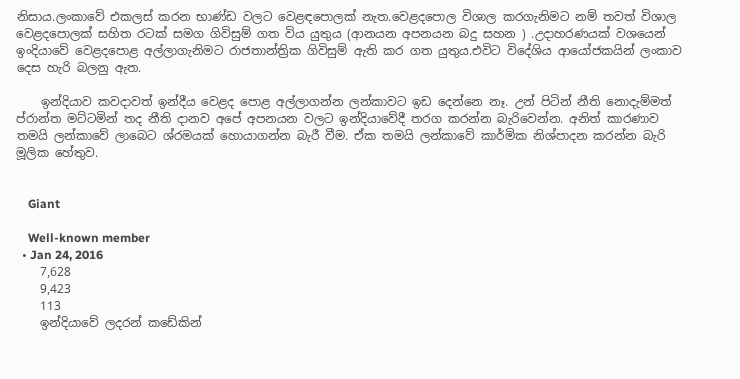නිසාය.ලංකාවේ එකලස් කරන භාණ්ඩ වලට වෙළඳපොලක් නැත.වෙළදපොල විශාල කරගැනිමට නම් තවත් විශාල වෙළදපොලක් සහිත රටක් සමග ගිවිසුම් ගත විය යුතුය (ආනයන අපනයන බදු සහන ) .උදාහරණයක් වශයෙන් ඉංදියාවේ වෙළදපොළ අල්ලාගැනිමට රාජතාන්ත්‍රික ගිවිසුම් ඇති කර ගත යුතුය.එවිට විදේශිය ආයෝජකයින් ලංකාව දෙස හැරි බලනු ඇත.

    ඉන්දියාව කවදාවත් ඉන්දීය වෙළද පොළ අල්ලාගන්න ලන්කාවට ‍ඉ‍ඩ දෙන්නෙ නෑ. උන් පිටින් නීති නොදැම්මත් ප්රාන්ත මට්ටමින් තද නීති දානව අපේ අපනයන වලට ඉන්දියාවේදී තරග කරන්න බැරිවෙන්න. අනිත් කාරණාව තමයි ලන්කාවේ ලාබෙට ශ්රමයක් හොයාගන්න බැරී වීම. ඒක තමයි ලන්කාවේ කාර්මික නිශ්පාදන කරන්න බැරි මූලික හේතුව.


    Giant

    Well-known member
  • Jan 24, 2016
    7,628
    9,423
    113
    ඉන්දියාවේ ලදරන් කඩේකින්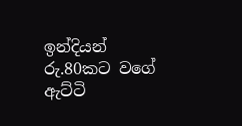ඉන්දියන් රු.80කට වගේ ඇට්ටි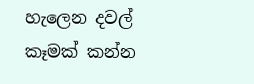හැලෙන දවල් කෑමක් කන්න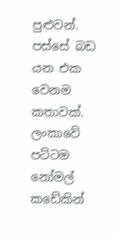පුළුවන්. පස්සේ බඩ යන එක වෙනම කතාවක්. ලංකාවේ පට්ටම නෝමල් කඩේකින්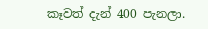කෑවත් දැන් 400 පැනලා.